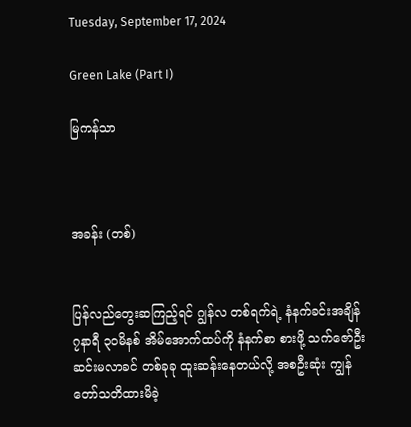Tuesday, September 17, 2024

Green Lake (Part I)

မြကန်သာ



အခန်း (တစ်)


ပြန်လည်တွေးဆကြည့်ရင် ဂျွန်လ တစ်ရက်ရဲ့ နံနက်ခင်းအချိန် ၇နာရီ ၃၀မိနစ် အိမ်အောက်ထပ်ကို နံနက်စာ စားဖို့ သက်ဇော်ဦး ဆင်းမလာခင် တစ်ခုခု ထူးဆန်းနေတယ်လို့ အစဦးဆုံး ကျွန်တော်သတိထားမိခဲ့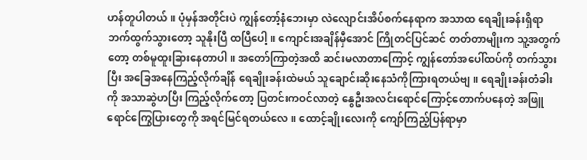ဟန်တူပါတယ်။ ပုံမှန်အတိုင်းပဲ ကျွန်တော့်နံဘေးမှာ လဲလျောင်းအိပ်စက်နေရာက အသာထ ရေချိုးခန်းရှိရာဘက်ထွက်သွားတော့ သူနိုးပြီ ထပြီပေါ့။ ကျောင်းအချိန်မှီအောင် ကြိုတင်ပြင်ဆင် တတ်တာမျိုးက သူ့အတွက်တော့ တစ်မူထူးခြားနေတာပါ။ အတော်ကြာတဲ့အထိ ဆင်းမလာတာကြောင့် ကျွန်တော်အပေါ်ထပ်ကို တက်သွားပြီး အခြေအနေကြည့်လိုက်ချိန် ရေချိုးခန်းထဲမယ် သူချောင်းဆိုးနေသံကိုကြားရတယ်ဗျ။ ရေချိုးခန်းတံခါးကို အသာဆွဲဟပြီး ကြည့်လိုက်တော့ ပြတင်းကဝင်လာတဲ့ နွေဦးအလင်းရောင်ကြောင့်တောက်ပနေတဲ့ အဖြူရောင်ကြွေပြားတွေကို အရင်မြင်ရတယ်လေ။ ထောင့်ချိုးလေးကို ကျော်ကြည့်ပြန်ရာမှာ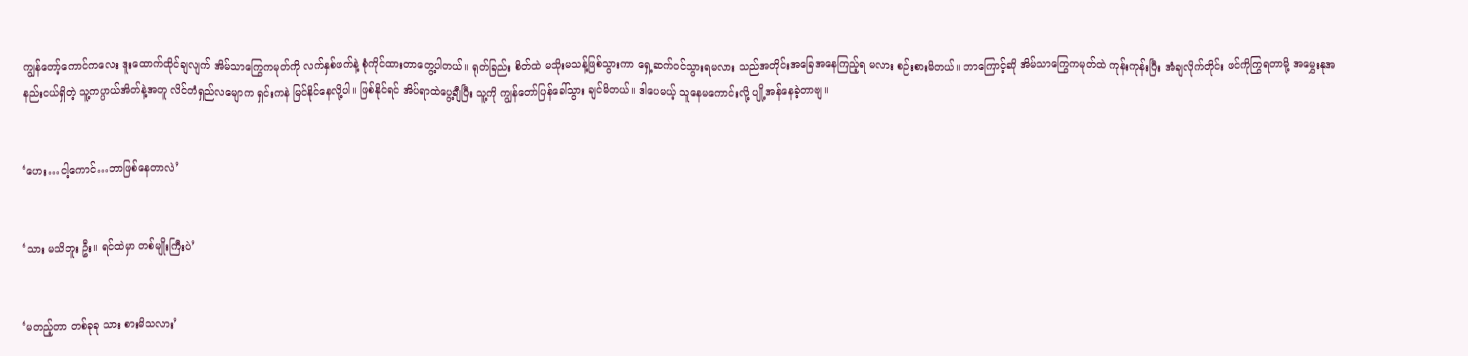ကျွန်တော့်ကောင်ကလေး ဒူးထောက်ထိုင်ချလျက် အိမ်သာကြွေကမုတ်ကို လက်နှစ်ဖက်နဲ့ စုံကိုင်ထားတာတွေ့ပါတယ်။ ရုတ်ခြည်း စိတ်ထဲ မသိုးမသန့်ဖြစ်သွားကာ ရှေ့ဆက်ဝင်သွားရမလား သည်အတိုင်းအခြေအနေကြည့်ရ မလား စဉ်းစားမိတယ်။ ဘာကြောင့်ဆို အိမ်သာကြွေကမုတ်ထဲ ကုန်းကုန်းပြီး အံချလိုက်တိုင်း ဖင်ကိုကြွရတာမို့ အမွှေးနုအနည်းငယ်ရှိတဲ့ သူ့ကပ္ပာယ်အိတ်နဲ့အတူ လိင်တံရှည်လမျောက ရှင်းကနဲ မြင်နိုင်နေလို့ပါ။ ဖြစ်နိုင်ရင် အိပ်ရာထဲပွေ့ချီပြီး သူ့ကို ကျွန်တော်ပြန်ခေါ်သွား ချင်မိတယ်။ ဒါပေမယ့် သူနေမကောင်းလို့ ပျို့အန်နေခဲ့တာဗျ။


‘ဟေး…ငါ့ကောင်…ဘာဖြစ်နေတာလဲ’


‘သား မသိဘူး ဦး။ ရင်ထဲမှာ တစ်မျိုးကြီးပဲ’


‘မတည့်တာ တစ်ခုခု သား စားမိသလား’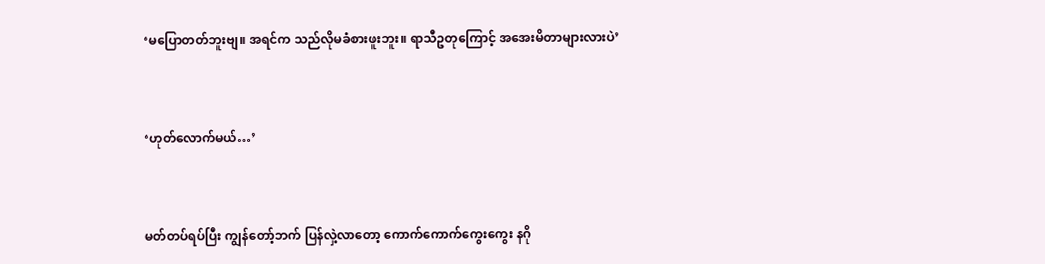‘မပြောတတ်ဘူးဗျ။ အရင်က သည်လိုမခံစားဖူးဘူး။ ရာသီဥတုကြောင့် အအေးမိတာများလားပဲ’


‘ဟုတ်လောက်မယ်…’


မတ်တပ်ရပ်ပြီး ကျွန်တော့်ဘက် ပြန်လှဲ့လာတော့ ကောက်ကောက်ကွေးကွေး နဂို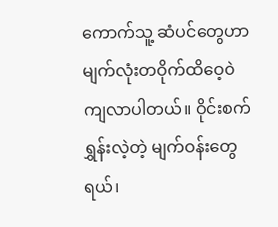ကောက်သူ့ ဆံပင်တွေဟာ မျက်လုံးတဝိုက်ထိဝေ့၀ဲ ကျလာပါတယ်။ ဝိုင်းစက်ရွှန်းလဲ့တဲ့ မျက်ဝန်းတွေရယ်၊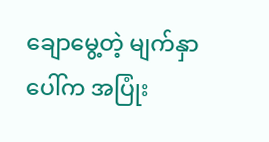ချောမွေ့တဲ့ မျက်နှာပေါ်က အပြုံး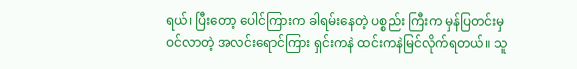ရယ်၊ ပြီးတော့ ပေါင်ကြားက ခါရမ်းနေတဲ့ ပစ္စည်း ကြီးက မှန်ပြတင်းမှ ဝင်လာတဲ့ အလင်းရောင်ကြား ရှင်းကနဲ ထင်းကနဲမြင်လိုက်ရတယ်။ သူ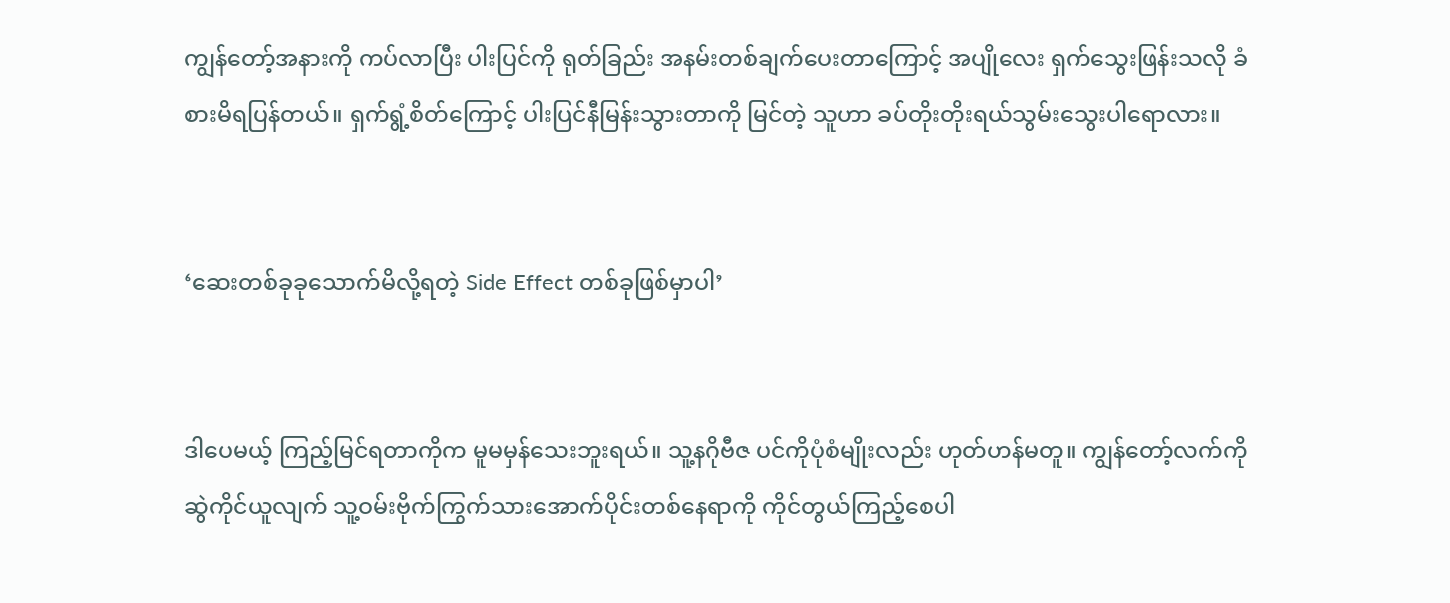ကျွန်တော့်အနားကို ကပ်လာပြီး ပါးပြင်ကို ရုတ်ခြည်း အနမ်းတစ်ချက်ပေးတာကြောင့် အပျိုလေး ရှက်သွေးဖြန်းသလို ခံစားမိရပြန်တယ်။ ရှက်ရွံ့စိတ်ကြောင့် ပါးပြင်နီမြန်းသွားတာကို မြင်တဲ့ သူဟာ ခပ်တိုးတိုးရယ်သွမ်းသွေးပါရောလား။


‘ဆေးတစ်ခုခုသောက်မိလို့ရတဲ့ Side Effect တစ်ခုဖြစ်မှာပါ’


ဒါပေမယ့် ကြည့်မြင်ရတာကိုက မူမမှန်သေးဘူးရယ်။ သူ့နဂိုဗီဇ ပင်ကိုပုံစံမျိုးလည်း ဟုတ်ဟန်မတူ။ ကျွန်တော့်လက်ကို ဆွဲကိုင်ယူလျက် သူ့ဝမ်းဗိုက်ကြွက်သားအောက်ပိုင်းတစ်နေရာကို ကိုင်တွယ်ကြည့်စေပါ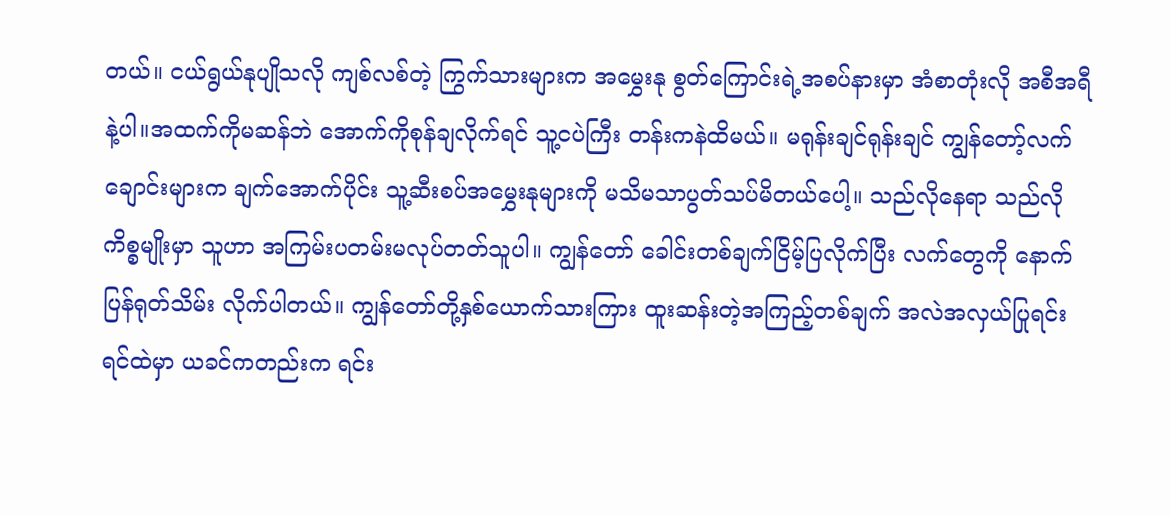တယ်။ ငယ်ရွယ်နုပျိုသလို ကျစ်လစ်တဲ့ ကြွက်သားများက အမွှေးနု စွတ်ကြောင်းရဲ့အစပ်နားမှာ အံစာတုံးလို အစီအရီနဲ့ပါ။အထက်ကိုမဆန်ဘဲ အောက်ကိုစုန်ချလိုက်ရင် သူ့ငပဲကြီး တန်းကနဲထိမယ်။ မရုန်းချင်ရုန်းချင် ကျွန်တော့်လက်ချောင်းများက ချက်အောက်ပိုင်း သူ့ဆီးစပ်အမွှေးနုများကို မသိမသာပွတ်သပ်မိတယ်ပေါ့။ သည်လိုနေရာ သည်လိုကိစ္စမျိုးမှာ သူဟာ အကြမ်းပတမ်းမလုပ်တတ်သူပါ။ ကျွန်တော် ခေါင်းတစ်ချက်ငြိမ့်ပြလိုက်ပြီး လက်တွေကို နောက်ပြန်ရုတ်သိမ်း လိုက်ပါတယ်။ ကျွန်တော်တို့နှစ်ယောက်သားကြား ထူးဆန်းတဲ့အကြည့်တစ်ချက် အလဲအလှယ်ပြုရင်း ရင်ထဲမှာ ယခင်ကတည်းက ရင်း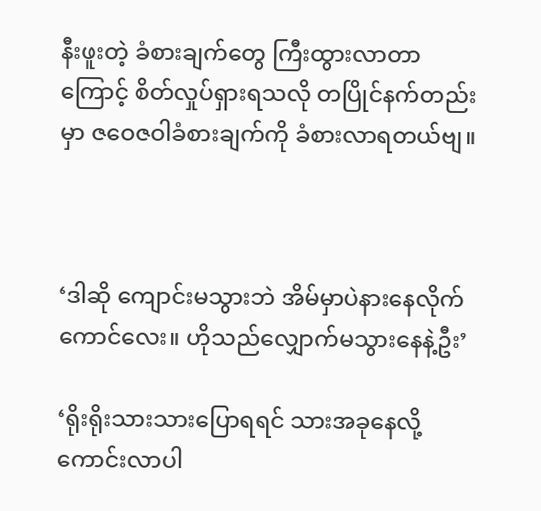နီးဖူးတဲ့ ခံစားချက်တွေ ကြီးထွားလာတာကြောင့် စိတ်လှုပ်ရှားရသလို တပြိုင်နက်တည်းမှာ ဇဝေဇဝါခံစားချက်ကို ခံစားလာရတယ်ဗျ။



‘ဒါဆို ကျောင်းမသွားဘဲ အိမ်မှာပဲနားနေလိုက်ကောင်လေး။ ဟိုသည်လျှောက်မသွားနေနဲ့ဦး’

‘ရိုးရိုးသားသားပြောရရင် သားအခုနေလို့ကောင်းလာပါ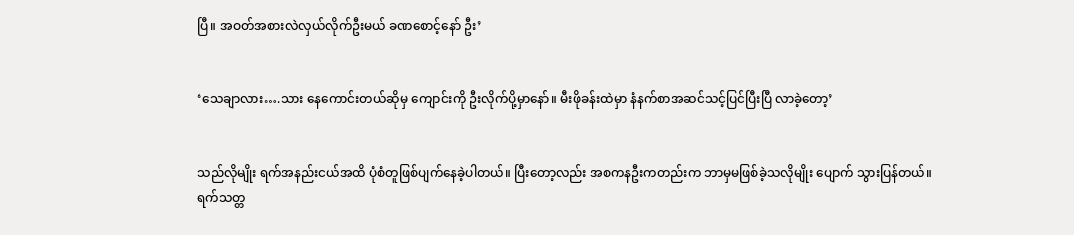ပြီ။ အဝတ်အစားလဲလှယ်လိုက်ဦးမယ် ခဏစောင့်နော် ဦး’


‘သေချာလား….သား နေကောင်းတယ်ဆိုမှ ကျောင်းကို ဦးလိုက်ပို့မှာနော်။ မီးဖိုခန်းထဲမှာ နံနက်စာအဆင်သင့်ပြင်ပြီးပြီ လာခဲ့တော့’


သည်လိုမျိုး ရက်အနည်းငယ်အထိ ပုံစံတူဖြစ်ပျက်နေခဲ့ပါတယ်။ ပြီးတော့လည်း အစကနဦးကတည်းက ဘာမှမဖြစ်ခဲ့သလိုမျိုး ပျောက် သွားပြန်တယ်။ ရက်သတ္တ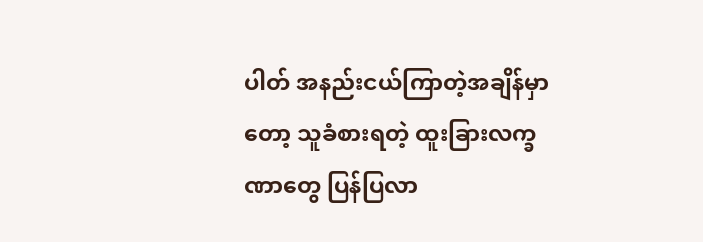ပါတ် အနည်းငယ်ကြာတဲ့အချိန်မှာတော့ သူခံစားရတဲ့ ထူးခြားလက္ခဏာတွေ ပြန်ပြလာ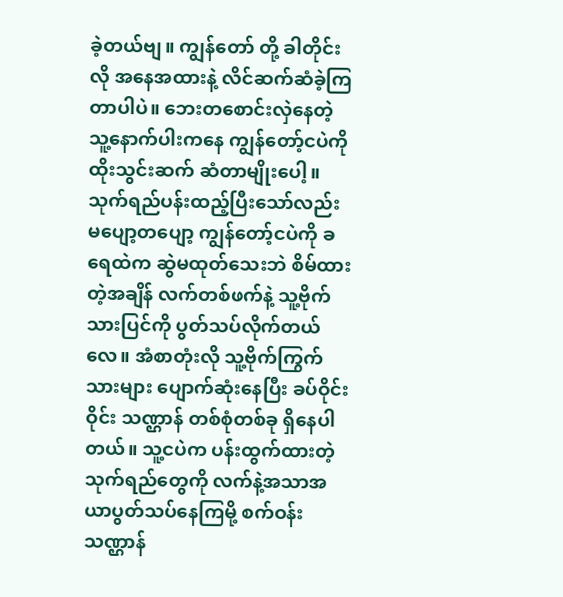ခဲ့တယ်ဗျ။ ကျွန်တော် တို့ ခါတိုင်းလို အနေအထားနဲ့ လိင်ဆက်ဆံခဲ့ကြတာပါပဲ။ ဘေးတစောင်းလှဲနေတဲ့ သူ့နောက်ပါးကနေ ကျွန်တော့်ငပဲကို ထိုးသွင်းဆက် ဆံတာမျိုးပေါ့။ သုက်ရည်ပန်းထည့်ပြီးသော်လည်း မပျော့တပျော့ ကျွန်တော့်ငပဲကို ခရေထဲက ဆွဲမထုတ်သေးဘဲ စိမ်ထားတဲ့အချိန် လက်တစ်ဖက်နဲ့ သူ့ဗိုက်သားပြင်ကို ပွတ်သပ်လိုက်တယ်လေ။ အံစာတုံးလို သူ့ဗိုက်ကြွက်သားများ ပျောက်ဆုံးနေပြီး ခပ်ဝိုင်းဝိုင်း သဏ္ဌာန် တစ်စုံတစ်ခု ရှိနေပါတယ်။ သူ့ငပဲက ပန်းထွက်ထားတဲ့ သုက်ရည်တွေကို လက်နဲ့အသာအယာပွတ်သပ်နေကြမို့ စက်ဝန်း သဏ္ဌာန်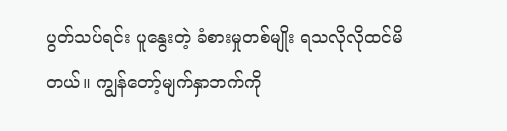ပွတ်သပ်ရင်း ပူနွေးတဲ့ ခံစားမှုတစ်မျိုး ရသလိုလိုထင်မိတယ်။ ကျွန်တော့်မျက်နှာဘက်ကို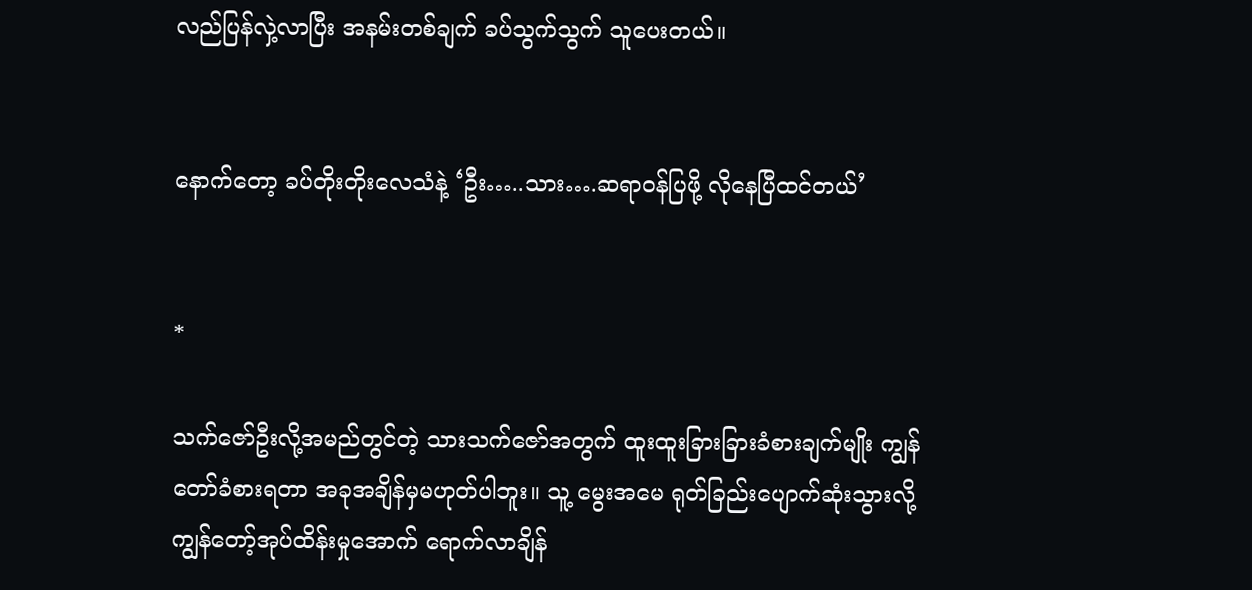လည်ပြန်လှဲ့လာပြီး အနမ်းတစ်ချက် ခပ်သွက်သွက် သူပေးတယ်။


နောက်တော့ ခပ်တိုးတိုးလေသံနဲ့ ‘ဦး…..သား….ဆရာဝန်ပြဖို့ လိုနေပြီထင်တယ်’


*

သက်ဇော်ဦးလို့အမည်တွင်တဲ့ သားသက်ဇော်အတွက် ထူးထူးခြားခြားခံစားချက်မျိုး ကျွန်တော်ခံစားရတာ အခုအချိန်မှမဟုတ်ပါဘူး။ သူ့ မွေးအမေ ရုတ်ခြည်းပျောက်ဆုံးသွားလို့ ကျွန်တော့်အုပ်ထိန်းမှုအောက် ရောက်လာချိန်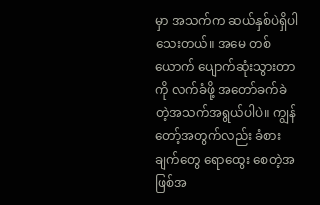မှာ အသက်က ဆယ်နှစ်ပဲရှိပါသေးတယ်။ အမေ တစ်ယောက် ပျောက်ဆုံးသွားတာကို လက်ခံဖို့ အတော်ခက်ခဲတဲ့အသက်အရွယ်ပါပဲ။ ကျွန်တော့်အတွက်လည်း ခံစားချက်တွေ ရောထွေး စေတဲ့အဖြစ်အ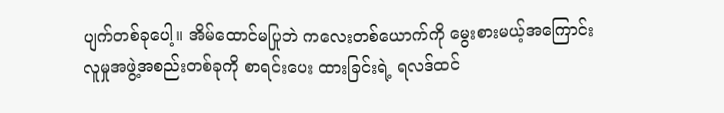ပျက်တစ်ခုပေါ့။ အိမ်ထောင်မပြုဘဲ ကလေးတစ်ယောက်ကို မွေးစားမယ့်အကြောင်း လူမှုအဖွဲ့အစည်းတစ်ခုကို စာရင်းပေး ထားခြင်းရဲ့ ရလဒ်ထင်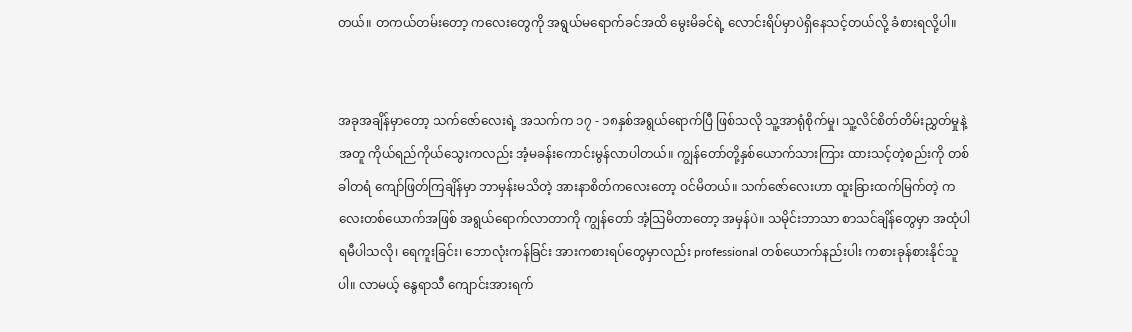တယ်။ တကယ်တမ်းတော့ ကလေးတွေကို အရွယ်မရောက်ခင်အထိ မွေးမိခင်ရဲ့ လောင်းရိပ်မှာပဲရှိနေသင့်တယ်လို့ ခံစားရလို့ပါ။


အခုအချိန်မှာတော့ သက်ဇော်လေးရဲ့ အသက်က ၁၇ - ၁၈နှစ်အရွယ်ရောက်ပြီ ဖြစ်သလို သူ့အာရုံစိုက်မှု၊ သူ့လိင်စိတ်တိမ်းညွှတ်မှုနဲ့ အတူ ကိုယ်ရည်ကိုယ်သွေးကလည်း အံ့မခန်းကောင်းမွန်လာပါတယ်။ ကျွန်တော်တို့နှစ်ယောက်သားကြား ထားသင့်တဲ့စည်းကို တစ်ခါတရံ ကျော်ဖြတ်ကြချိန်မှာ ဘာမှန်းမသိတဲ့ အားနာစိတ်ကလေးတော့ ဝင်မိတယ်။ သက်ဇော်လေးဟာ ထူးခြားထက်မြက်တဲ့ ကလေးတစ်ယောက်အဖြစ် အရွယ်ရောက်လာတာကို ကျွန်တော် အံ့သြမိတာတော့ အမှန်ပဲ။ သမိုင်းဘာသာ စာသင်ချိန်တွေမှာ အထုံပါရမီပါသလို၊ ရေကူးခြင်း၊ ဘောလုံးကန်ခြင်း အားကစားရပ်တွေမှာလည်း professional တစ်ယောက်နည်းပါး ကစားခုန်စားနိုင်သူ ပါ။ လာမယ့် နွေရာသီ ကျောင်းအားရက်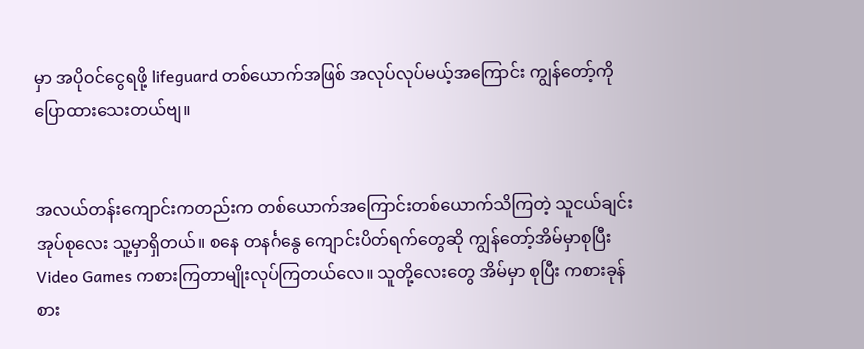မှာ အပိုဝင်ငွေရဖို့ lifeguard တစ်ယောက်အဖြစ် အလုပ်လုပ်မယ့်အကြောင်း ကျွန်တော့်ကို ပြောထားသေးတယ်ဗျ။


အလယ်တန်းကျောင်းကတည်းက တစ်ယောက်အကြောင်းတစ်ယောက်သိကြတဲ့ သူငယ်ချင်းအုပ်စုလေး သူ့မှာရှိတယ်။ စနေ တနင်္ဂနွေ ကျောင်းပိတ်ရက်တွေဆို ကျွန်တော့်အိမ်မှာစုပြီး Video Games ကစားကြတာမျိုးလုပ်ကြတယ်လေ။ သူတို့လေးတွေ အိမ်မှာ စုပြီး ကစားခုန်စား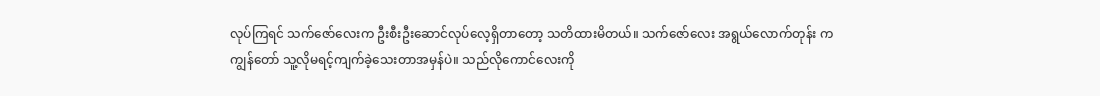လုပ်ကြရင် သက်ဇော်လေးက ဦးစီးဦးဆောင်လုပ်လေ့ရှိတာတော့ သတိထားမိတယ်။ သက်ဇော်လေး အရွယ်လောက်တုန်း က ကျွန်တော် သူ့လိုမရင့်ကျက်ခဲ့သေးတာအမှန်ပဲ။ သည်လိုကောင်လေးကို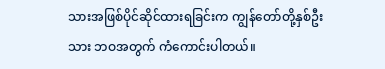သားအဖြစ်ပိုင်ဆိုင်ထားရခြင်းက ကျွန်တော်တို့နှစ်ဦးသား ဘဝအတွက် ကံကောင်းပါတယ်။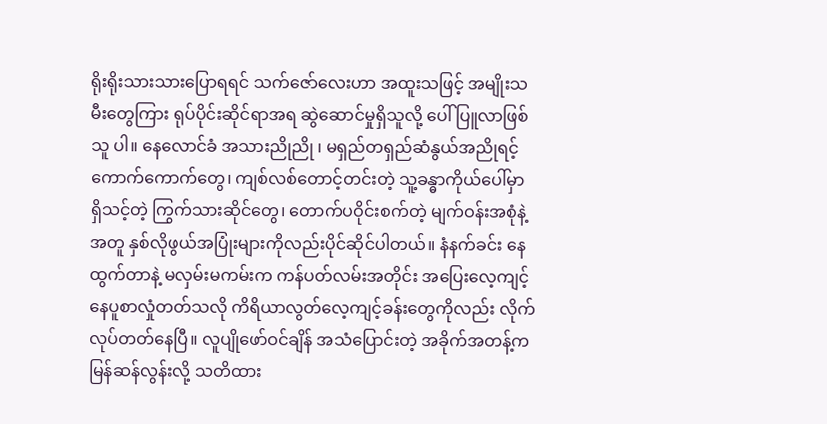ရိုးရိုးသားသားပြောရရင် သက်ဇော်လေးဟာ အထူးသဖြင့် အမျိုးသမီးတွေကြား ရုပ်ပိုင်းဆိုင်ရာအရ ဆွဲဆောင်မှုရှိသူလို့ ပေါ်ပြူလာဖြစ်သူ ပါ။ နေလောင်ခံ အသားညိုညို ၊ မရှည်တရှည်ဆံနွယ်အညိုရင့်ကောက်ကောက်တွေ၊ ကျစ်လစ်တောင့်တင်းတဲ့ သူ့ခန္ဓာကိုယ်ပေါ်မှာ ရှိသင့်တဲ့ ကြွက်သားဆိုင်တွေ၊ တောက်ပဝိုင်းစက်တဲ့ မျက်ဝန်းအစုံနဲ့အတူ နှစ်လိုဖွယ်အပြုံးများကိုလည်းပိုင်ဆိုင်ပါတယ်။ နံနက်ခင်း နေထွက်တာနဲ့ မလှမ်းမကမ်းက ကန်ပတ်လမ်းအတိုင်း အပြေးလေ့ကျင့် နေပူစာလှုံတတ်သလို ကိရိယာလွတ်လေ့ကျင့်ခန်းတွေကိုလည်း လိုက်လုပ်တတ်နေပြီ။ လူပျိုဖော်ဝင်ချိန် အသံပြောင်းတဲ့ အခိုက်အတန့်က မြန်ဆန်လွန်းလို့ သတိထား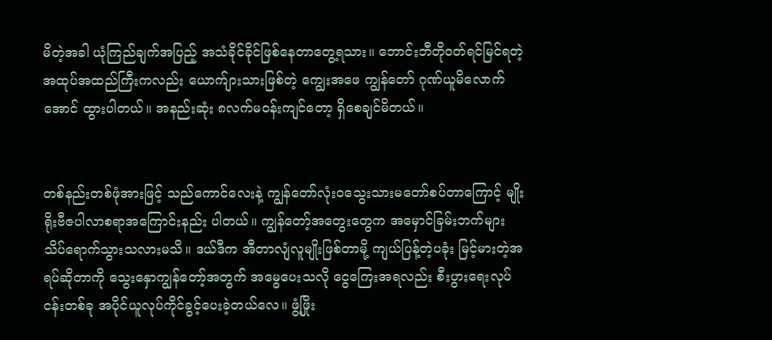မိတဲ့အခါ ယုံကြည်ချက်အပြည့် အသံခိုင်ခိုင်ဖြစ်နေတာတွေ့ရသား။ ဘောင်းဘီတိုဝတ်ရင်မြင်ရတဲ့ အထုပ်အထည်ကြီးကလည်း ယောက်ျားသားဖြစ်တဲ့ ကျွေးအဖေ ကျွန်တော် ဂုဏ်ယူမိလောက်အောင် ထွားပါတယ်။ အနည်းဆုံး ၈လက်မဝန်းကျင်တော့ ရှိစေချင်မိတယ်။


တစ်နည်းတစ်ဖုံအားဖြင့် သည်ကောင်လေးနဲ့ ကျွန်တော်လုံးဝသွေးသားမတော်စပ်တာကြောင့် မျိုးရိုးဗီဇပါလာစရာအကြောင်းနည်း ပါတယ်။ ကျွန်တော့်အတွေးတွေက အမှောင်ခြမ်းဘက်များသိပ်ရောက်သွားသလားမသိ။ ဒယ်ဒီက အီတာလျံလူမျိုးဖြစ်တာမို့ ကျယ်ပြန့်တဲ့ပခုံး မြင့်မားတဲ့အရပ်ဆိုတာကို သွေးနှောကျွန်တော့်အတွက် အမွေပေးသလို ငွေကြေးအရလည်း စီးပွားရေးလုပ်ငန်းတစ်ခု အပိုင်ယူလုပ်ကိုင်ခွင့်ပေးခဲ့တယ်လေ။ ဖွံ့ဖြိုး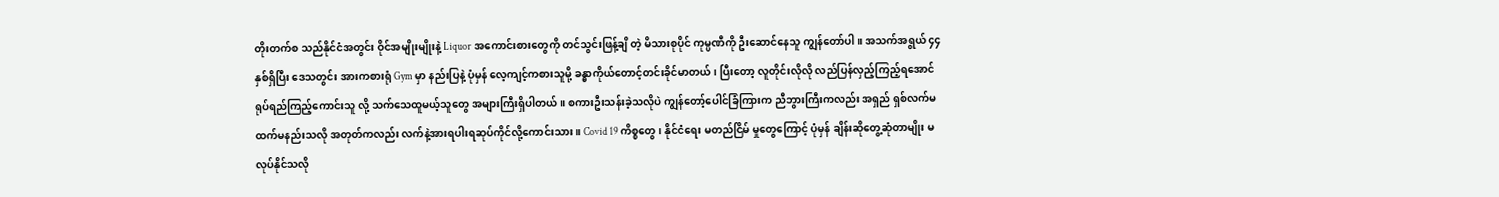တိုးတက်စ သည်နိုင်ငံအတွင်း ဝိုင်အမျိုးမျိုးနဲ့ Liquor အကောင်းစားတွေကို တင်သွင်းဖြန့်ချိ တဲ့ မိသားစုပိုင် ကုမ္ပဏီကို ဦးဆောင်နေသူ ကျွန်တော်ပါ။ အသက်အရွယ် ၄၄နှစ်ရှိပြီး ဒေသတွင်း အားကစားရုံ Gym မှာ နည်းပြနဲ့ ပုံမှန် လေ့ကျင့်ကစားသူမို့ ခန္ဓာကိုယ်တောင့်တင်းခိုင်မာတယ်၊ ပြီးတော့ လူတိုင်းလိုလို လည်ပြန်လှည့်ကြည့်ရအောင် ရုပ်ရည်ကြည့်ကောင်းသူ လို့ သက်သေထူမယ့်သူတွေ အများကြီးရှိပါတယ်။ စကားဦးသန်းခဲ့သလိုပဲ ကျွန်တော့်ပေါင်ခြံကြားက ညီဘွားကြီးကလည်း အရှည် ရှစ်လက်မထက်မနည်းသလို အတုတ်ကလည်း လက်နဲ့အားရပါးရဆုပ်ကိုင်လို့ကောင်းသား။ Covid 19 ကိစ္စတွေ၊ နိုင်ငံရေး မတည်ငြိမ် မှုတွေကြောင့် ပုံမှန် ချိန်းဆိုတွေ့ဆုံတာမျိုး မလုပ်နိုင်သလို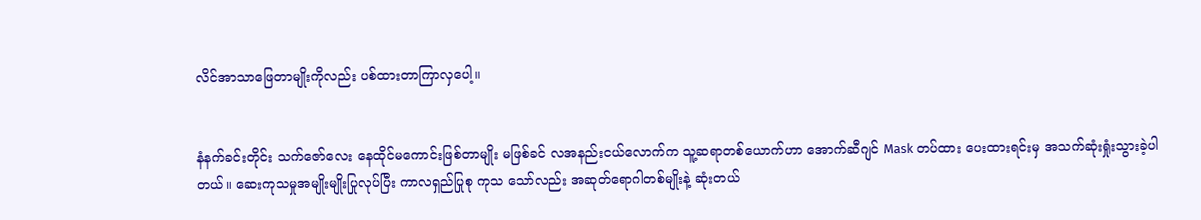လိင်အာသာဖြေတာမျိုးကိုလည်း ပစ်ထားတာကြာလှပေါ့။


နံနက်ခင်းတိုင်း သက်ဇော်လေး နေထိုင်မကောင်းဖြစ်တာမျိုး မဖြစ်ခင် လအနည်းငယ်လောက်က သူ့ဆရာတစ်ယောက်ဟာ အောက်ဆီဂျင် Mask တပ်ထား ပေးထားရင်းမှ အသက်ဆုံးရှုံးသွားခဲ့ပါတယ်။ ဆေးကုသမှုအမျိုးမျိုးပြုလုပ်ပြီး ကာလရှည်ပြုစု ကုသ သော်လည်း အဆုတ်ရောဂါတစ်မျိုးနဲ့ ဆုံးတယ်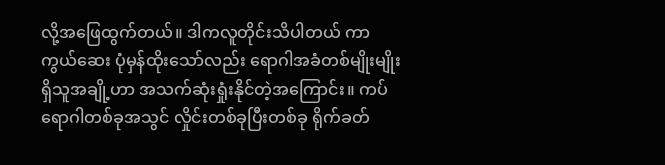လို့အဖြေထွက်တယ်။ ဒါကလူတိုင်းသိပါတယ် ကာကွယ်ဆေး ပုံမှန်ထိုးသော်လည်း ရောဂါအခံတစ်မျိုးမျိုးရှိသူအချို့ဟာ အသက်ဆုံးရှုံးနိုင်တဲ့အကြောင်း။ ကပ်ရောဂါတစ်ခုအသွင် လှိုင်းတစ်ခုပြီးတစ်ခု ရိုက်ခတ်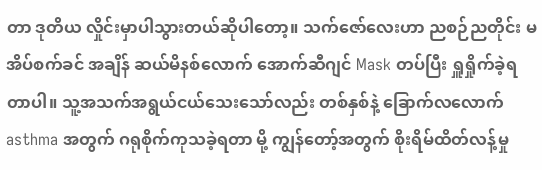တာ ဒုတိယ လှိုင်းမှာပါသွားတယ်ဆိုပါတော့။ သက်ဇော်လေးဟာ ညစဉ်ညတိုင်း မအိပ်စက်ခင် အချိန် ဆယ်မိနစ်လောက် အောက်ဆီဂျင် Mask တပ်ပြီး ရှူရှိုက်ခဲ့ရတာပါ။ သူ့အသက်အရွယ်ငယ်သေးသော်လည်း တစ်နှစ်နဲ့ ခြောက်လလောက် asthma အတွက် ဂရုစိုက်ကုသခဲ့ရတာ မို့ ကျွန်တော့်အတွက် စိုးရိမ်ထိတ်လန့်မှု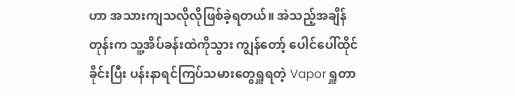ဟာ အသားကျသလိုလိုဖြစ်ခဲ့ရတယ်။ အဲသည့်အချိန်တုန်းက သူ့အိပ်ခန်းထဲကိုသွား ကျွန်တော့် ပေါင်ပေါ်ထိုင်ခိုင်းပြီး ပန်းနာရင်ကြပ်သမားတွေရှူရတဲ့ Vapor ရှူတာ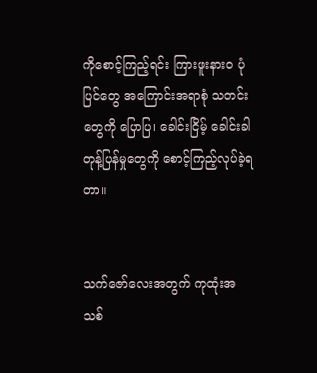ကိုစောင့်ကြည့်ရင်း ကြားဖူးနား၀ ပုံပြင်တွေ အကြောင်းအရာစုံ သတင်းတွေကို ပြောပြ၊ ခေါင်းငြိမ့် ခေါင်းခါ တုန့်ပြန်မှုတွေကို စောင့်ကြည့်လုပ်ခဲ့ရတာ။


သက်ဇော်လေးအတွက် ကုထုံးအသစ်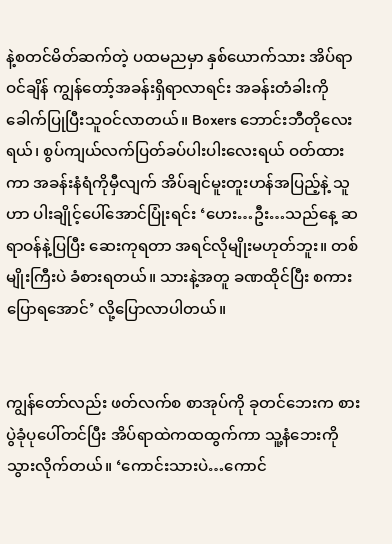နဲ့စတင်မိတ်ဆက်တဲ့ ပထမညမှာ နှစ်ယောက်သား အိပ်ရာဝင်ချိန် ကျွန်တော့်အခန်းရှိရာလာရင်း အခန်းတံခါးကို ခေါက်ပြုပြီးသူဝင်လာတယ်။ Boxers ဘောင်းဘီတိုလေးရယ်၊ စွပ်ကျယ်လက်ပြတ်ခပ်ပါးပါးလေးရယ် ဝတ်ထားကာ အခန်းနံရံကိုမှီလျက် အိပ်ချင်မူးတူးဟန်အပြည့်နဲ့ သူဟာ ပါးချိုင့်ပေါ်အောင်ပြုံးရင်း ‘ဟေး…ဦး…သည်နေ့ ဆရာဝန်နဲ့ပြပြီး ဆေးကုရတာ အရင်လိုမျိုးမဟုတ်ဘူး။ တစ်မျိုးကြီးပဲ ခံစားရတယ်။ သားနဲ့အတူ ခဏထိုင်ပြီး စကားပြောရအောင်’ လို့ပြောလာပါတယ်။


ကျွန်တော်လည်း ဖတ်လက်စ စာအုပ်ကို ခုတင်ဘေးက စားပွဲခုံပုပေါ်တင်ပြီး အိပ်ရာထဲကထထွက်ကာ သူ့နံဘေးကိုသွားလိုက်တယ်။ ‘ကောင်းသားပဲ…ကောင်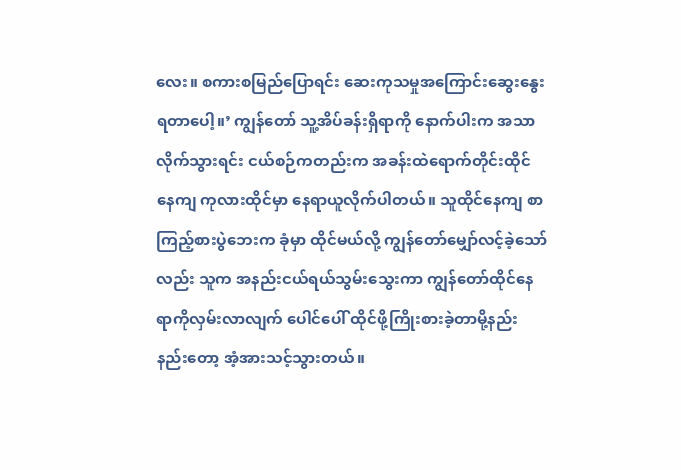လေး။ စကားစမြည်ပြောရင်း ဆေးကုသမှုအကြောင်းဆွေးနွေးရတာပေါ့။’ ကျွန်တော် သူ့အိပ်ခန်းရှိရာကို နောက်ပါးက အသာလိုက်သွားရင်း ငယ်စဉ်ကတည်းက အခန်းထဲရောက်တိုင်းထိုင်နေကျ ကုလားထိုင်မှာ နေရာယူလိုက်ပါတယ်။ သူထိုင်နေကျ စာကြည့်စားပွဲဘေးက ခုံမှာ ထိုင်မယ်လို့ ကျွန်တော်မျှော်လင့်ခဲ့သော်လည်း သူက အနည်းငယ်ရယ်သွမ်းသွေးကာ ကျွန်တော်ထိုင်နေရာကိုလှမ်းလာလျက် ပေါင်ပေါ် ထိုင်ဖို့ကြိုးစားခဲ့တာမို့နည်းနည်းတော့ အံ့အားသင့်သွားတယ်။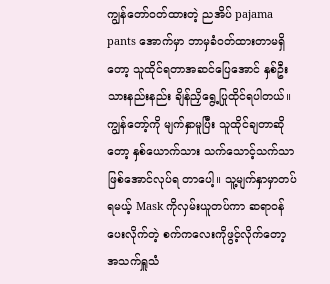ကျွန်တော်ဝတ်ထားတဲ့ ညအိပ် pajama pants အောက်မှာ ဘာမှခံဝတ်ထားတာမရှိတော့ သူထိုင်ရတာအဆင်ပြေအောင် နှစ်ဦးသားနည်းနည်း ချိန်ညှိရွေ့ပြုထိုင်ရပါတယ်။ ကျွန်တော့်ကို မျက်နှာမူပြီး သူထိုင်ချတာဆိုတော့ နှစ်ယောက်သား သက်သောင့်သက်သာဖြစ်အောင်လုပ်ရ တာပေါ့။ သူ့မျက်နှာမှာတပ်ရမယ့် Mask ကိုလှမ်းယူတပ်ကာ ဆရာဝန်ပေးလိုက်တဲ့ စက်ကလေးကိုဖွင့်လိုက်တော့ အသက်ရှူသံ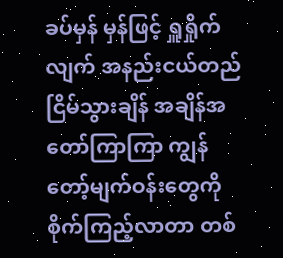ခပ်မှန် မှန်ဖြင့် ရှူရှိုက်လျက် အနည်းငယ်တည်ငြိမ်သွားချိန် အချိန်အတော်ကြာကြာ ကျွန်တော့်မျက်ဝန်းတွေကို စိုက်ကြည့်လာတာ တစ်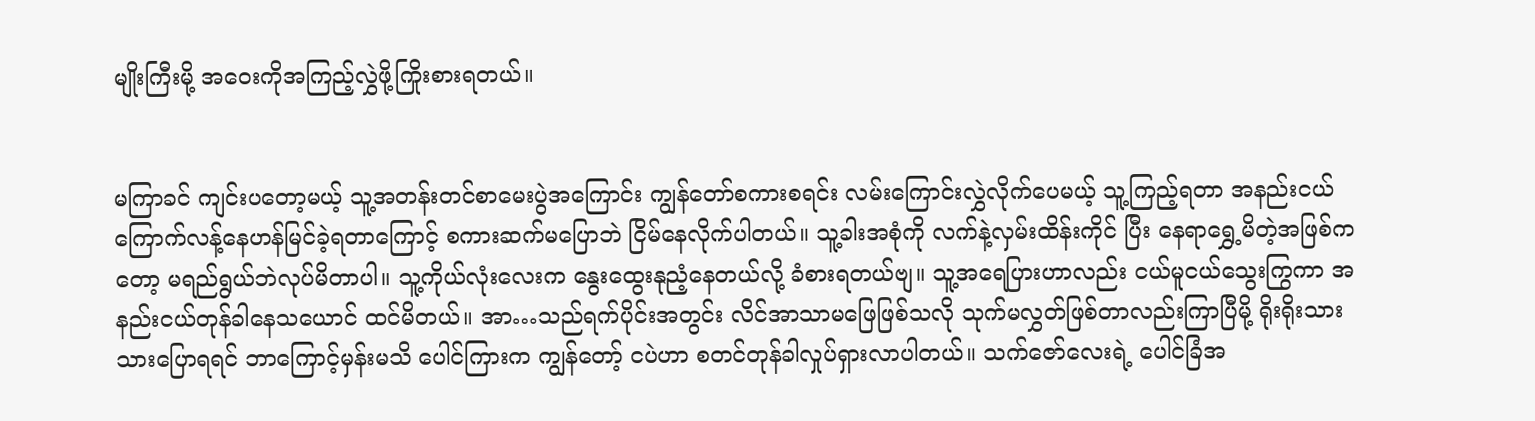မျိုးကြီးမို့ အဝေးကိုအကြည့်လွှဲဖို့ကြိုးစားရတယ်။


မကြာခင် ကျင်းပတော့မယ့် သူ့အတန်းတင်စာမေးပွဲအကြောင်း ကျွန်တော်စကားစရင်း လမ်းကြောင်းလွှဲလိုက်ပေမယ့် သူ့ကြည့်ရတာ အနည်းငယ်ကြောက်လန့်နေဟန်မြင်ခဲ့ရတာကြောင့် စကားဆက်မပြောဘဲ ငြိမ်နေလိုက်ပါတယ်။ သူ့ခါးအစုံကို လက်နဲ့လှမ်းထိန်းကိုင် ပြီး နေရာရွှေ့မိတဲ့အဖြစ်ကတော့ မရည်ရွယ်ဘဲလုပ်မိတာပါ။ သူ့ကိုယ်လုံးလေးက နွေးထွေးနုညံ့နေတယ်လို့ ခံစားရတယ်ဗျ။ သူ့အရေပြားဟာလည်း ငယ်မူငယ်သွေးကြွကာ အနည်းငယ်တုန်ခါနေသယောင် ထင်မိတယ်။ အာ…သည်ရက်ပိုင်းအတွင်း လိင်အာသာမဖြေဖြစ်သလို သုက်မလွှတ်ဖြစ်တာလည်းကြာပြီမို့ ရိုးရိုးသားသားပြောရရင် ဘာကြောင့်မှန်းမသိ ပေါင်ကြားက ကျွန်တော့် ငပဲဟာ စတင်တုန်ခါလှုပ်ရှားလာပါတယ်။ သက်ဇော်လေးရဲ့ ပေါင်ခြံအ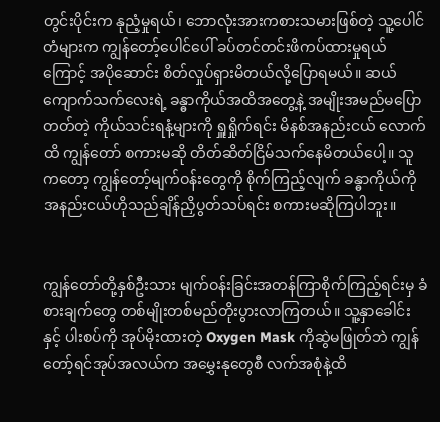တွင်းပိုင်းက နုညံ့မှုရယ်၊ ဘောလုံးအားကစားသမားဖြစ်တဲ့ သူ့ပေါင်တံများက ကျွန်တော့်ပေါင်ပေါ် ခပ်တင်တင်းဖိကပ်ထားမှုရယ်ကြောင့် အပိုဆောင်း စိတ်လှုပ်ရှားမိတယ်လို့ပြောရမယ်။ ဆယ်ကျောက်သက်လေးရဲ့ ခန္ဓာကိုယ်အထိအတွေ့နဲ့ အမျိုးအမည်မပြောတတ်တဲ့ ကိုယ်သင်းရနံ့များကို ရှူရှိုက်ရင်း မိနစ်အနည်းငယ် လောက်ထိ ကျွန်တော် စကားမဆို တိတ်ဆိတ်ငြိမ်သက်နေမိတယ်ပေါ့။ သူကတော့ ကျွန်တော့်မျက်ဝန်းတွေကို စိုက်ကြည့်လျက် ခန္ဓာကိုယ်ကို အနည်းငယ်ဟိုသည်ချိန်ညှိပွတ်သပ်ရင်း စကားမဆိုကြပါဘူး။


ကျွန်တော်တို့နှစ်ဦးသား မျက်ဝန်းခြင်းအတန်ကြာစိုက်ကြည့်ရင်းမှ ခံစားချက်တွေ တစ်မျိုးတစ်မည်တိုးပွားလာကြတယ်။ သူ့နှာခေါင်းနှင့် ပါးစပ်ကို အုပ်မိုးထားတဲ့ Oxygen Mask ကိုဆွဲမဖြုတ်ဘဲ ကျွန်တော့်ရင်အုပ်အလယ်က အမွှေးနုတွေစီ လက်အစုံနဲ့ထိ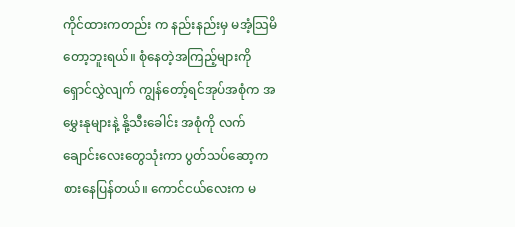ကိုင်ထားကတည်း က နည်းနည်းမှ မအံ့သြမိတော့ဘူးရယ်။ စုံနေတဲ့အကြည့်များကို ရှောင်လွှဲလျက် ကျွန်တော့်ရင်အုပ်အစုံက အမွှေးနုများနဲ့ နို့သီးခေါင်း အစုံကို လက်ချောင်းလေးတွေသုံးကာ ပွတ်သပ်ဆော့ကစားနေပြန်တယ်။ ကောင်ငယ်လေးက မ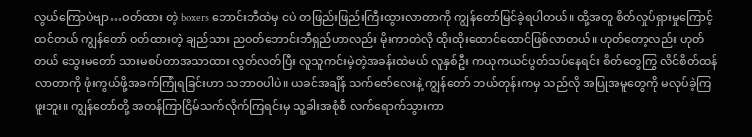လွယ်ကြောပဲဗျာ…ဝတ်ထား တဲ့ boxers ဘောင်းဘီထဲမှ ငပဲ တဖြည်းဖြည်းကြီးထွားလာတာကို ကျွန်တော်မြင်ခဲ့ရပါတယ်။ ထို့အတူ စိတ်လှုပ်ရှားမှုကြောင့်ထင်တယ် ကျွန်တော် ဝတ်ထားတဲ့ ချည်သား ညဝတ်ဘောင်းဘီရှည်ဟာလည်း မိုးကာတဲလို ထိုးထိုးထောင်ထောင်ဖြစ်လာတယ်။ ဟုတ်တော့လည်း ဟုတ်တယ် သွေးမတော် သားမစပ်တာအသာထား လွတ်လတ်ပြီး လူသူကင်းမဲ့တဲ့အခန်းထဲမယ် လူနှစ်ဦး ကယုကယင်ပွတ်သပ်နေရင်း စိတ်တွေကြွ လိင်စိတ်ထန်လာတာကို ဖုံးကွယ်ဖို့အခက်ကြုံရခြင်းဟာ သဘာဝပါပဲ။ ယခင်အချိန် သက်ဇော်လေးနဲ့ ကျွန်တော် ဘယ်တုန်းကမှ သည်လို အပြုအမူတွေကို မလုပ်ခဲ့ကြဖူးဘူး။ ကျွန်တော်တို့ အတန်ကြာငြိမ်သက်လိုက်ကြရင်းမှ သူ့ခါးအစုံစီ လက်ရောက်သွားကာ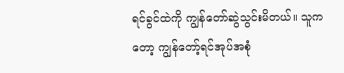ရင်ခွင်ထဲကို ကျွန်တော်ဆွဲသွင်းမိတယ်။ သူကတော့ ကျွန်တော့်ရင်အုပ်အစုံ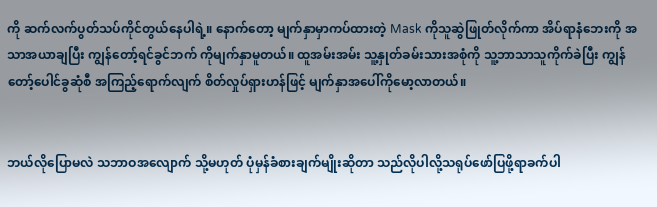ကို ဆက်လက်ပွတ်သပ်ကိုင်တွယ်နေပါရဲ့။ နောက်တော့ မျက်နှာမှာကပ်ထားတဲ့ Mask ကိုသူဆွဲဖြုတ်လိုက်ကာ အိပ်ရာနံဘေးကို အသာအယာချပြီး ကျွန်တော့်ရင်ခွင်ဘက် ကိုမျက်နှာမူတယ်။ ထူအမ်းအမ်း သူ့နှုတ်ခမ်းသားအစုံကို သူ့ဘာသာသူကိုက်ခဲပြီး ကျွန်တော့်ပေါင်ခွဆုံစီ အကြည့်ရောက်လျက် စိတ်လှုပ်ရှားဟန်ဖြင့် မျက်နှာအပေါ်ကိုမော့လာတယ်။


ဘယ်လိုပြောမလဲ သဘာဝအလျောက် သို့မဟုတ် ပုံမှန်ခံစားချက်မျိုးဆိုတာ သည်လိုပါလို့သရုပ်ဖော်ပြဖို့ရာခက်ပါ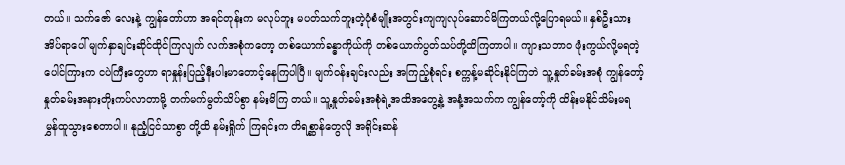တယ်။ သက်ဇော် လေးနဲ့ ကျွန်တော်ဟာ အရင်တုန်းက မလုပ်ဘူး မပတ်သက်ဘူးတဲ့ပုံစံမျိုးအတွင်းကျကျလုပ်ဆောင်မိကြတယ်လို့ပြောရမယ်။ နှစ်ဦးသား အိပ်ရာပေါ် မျက်နှာချင်းဆိုင်ထိုင်ကြလျက် လက်အစုံကတော့ တစ်ယောက်ခန္ဓာကိုယ်ကို တစ်ယောက်ပွတ်သပ်တို့ထိကြတာပါ။ ကျားသဘာ၀ ဖုံးကွယ်လို့မရတဲ့ ပေါင်ကြားက ငပဲကြီးတွေဟာ ရာနှုန်းပြည့်နီးပါးမာတောင့်နေကြပါပြီ။ မျက်ဝန်းချင်းလည်း အကြည့်စုံရင်း စက္ကန့်မဆိုင်းနိုင်ကြဘဲ သူ့နှုတ်ခမ်းအစုံ ကျွန်တော့်နှုတ်ခမ်းအနားတိုးကပ်လာတာမို့ တက်မက်မွတ်သိပ်စွာ နမ်းမိကြ တယ်။ သူ့နှုတ်ခမ်းအစုံရဲ့အထိအတွေ့နဲ့ အနံ့အသက်က ကျွန်တော့်ကို ထိန်းမနိုင်သိမ်းမရ မွှန်ထူသွားစေတာပါ။ နုညံ့ငြင်သာစွာ တို့ထိ နမ်းရှိုက် ကြရင်းက တိရစ္ဆာန်တွေလို အရိုင်းဆန်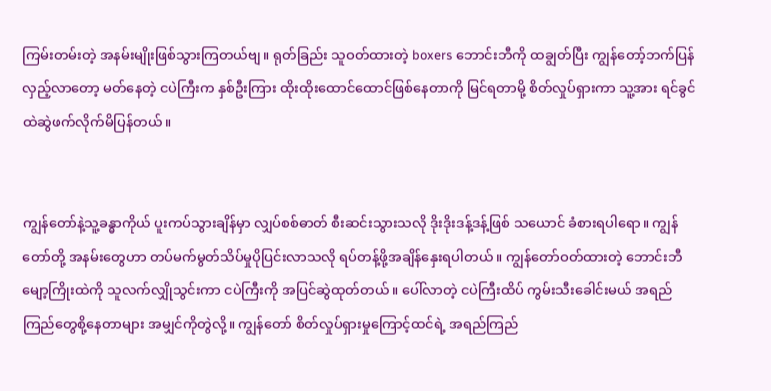ကြမ်းတမ်းတဲ့ အနမ်းမျိုးဖြစ်သွားကြတယ်ဗျ။ ရုတ်ခြည်း သူဝတ်ထားတဲ့ boxers ဘောင်းဘီကို ထချွတ်ပြီး ကျွန်တော့်ဘက်ပြန်လှည့်လာတော့ မတ်နေတဲ့ ငပဲကြီးက နှစ်ဦးကြား ထိုးထိုးထောင်ထောင်ဖြစ်နေတာကို မြင်ရတာမို့ စိတ်လှုပ်ရှားကာ သူ့အား ရင်ခွင်ထဲဆွဲဖက်လိုက်မိပြန်တယ်။


ကျွန်တော်နဲ့သူ့ခန္ဓာကိုယ် ပူးကပ်သွားချိန်မှာ လျှပ်စစ်ဓာတ် စီးဆင်းသွားသလို ဒိုးဒိုးဒန့်ဒန့်ဖြစ် သယောင် ခံစားရပါရော။ ကျွန်တော်တို့ အနမ်းတွေဟာ တပ်မက်မွတ်သိပ်မှုပိုပြင်းလာသလို ရပ်တန့်ဖို့အချိန်နှေးရပါတယ်။ ကျွန်တော်ဝတ်ထားတဲ့ ဘောင်းဘီမျော့ကြိုးထဲကို သူလက်လျှိုသွင်းကာ ငပဲကြီးကို အပြင်ဆွဲထုတ်တယ်။ ပေါ်လာတဲ့ ငပဲကြီးထိပ် ကွမ်းသီးခေါင်းမယ် အရည်ကြည်တွေစို့နေတာများ အမျှင်ကိုတွဲလို့။ ကျွန်တော် စိတ်လှုပ်ရှားမှုကြောင့်ထင်ရဲ့ အရည်ကြည်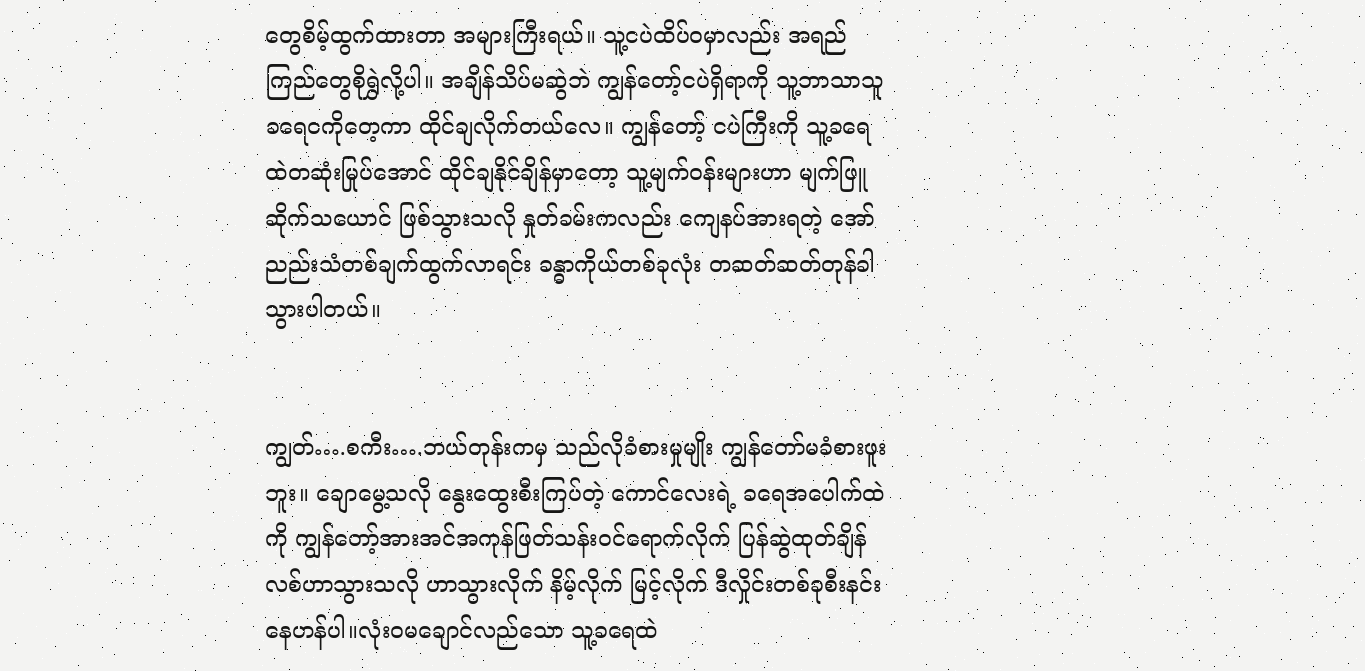တွေစိမ့်ထွက်ထားတာ အများကြီးရယ်။ သူ့ငပဲထိပ်ဝမှာလည်း အရည်ကြည်တွေစိုရွှဲလို့ပါ။ အချိန်သိပ်မဆွဲဘဲ ကျွန်တော့်ငပဲရှိရာကို သူ့ဘာသာသူ ခရေဝကိုတေ့ကာ ထိုင်ချလိုက်တယ်လေ။ ကျွန်တော့် ငပဲကြီးကို သူ့ခရေထဲတဆုံးမြုပ်အောင် ထိုင်ချနိုင်ချိန်မှာတော့ သူ့မျက်ဝန်းများဟာ မျက်ဖြူဆိုက်သယောင် ဖြစ်သွားသလို နှုတ်ခမ်းကလည်း ကျေနပ်အားရတဲ့ အော်ညည်းသံတစ်ချက်ထွက်လာရင်း ခန္ဓာကိုယ်တစ်ခုလုံး တဆတ်ဆတ်တုန်ခါသွားပါတယ်။


ကျွတ်….စကီး….ဘယ်တုန်းကမှ သည်လိုခံစားမှုမျိုး ကျွန်တော်မခံစားဖူးဘူး။ ချောမွေ့သလို နွေးထွေးစီးကြပ်တဲ့ ကောင်လေးရဲ့ ခရေအပေါက်ထဲကို ကျွန်တော့်အားအင်အကုန်ဖြတ်သန်းဝင်ရောက်လိုက် ပြန်ဆွဲထုတ်ချိန် လစ်ဟာသွားသလို ဟာသွားလိုက် နိမ့်လိုက် မြင့်လိုက် ဒီလှိုင်းတစ်ခုစီးနင်းနေဟန်ပါ။လုံးဝမချောင်လည်သော သူ့ခရေထဲ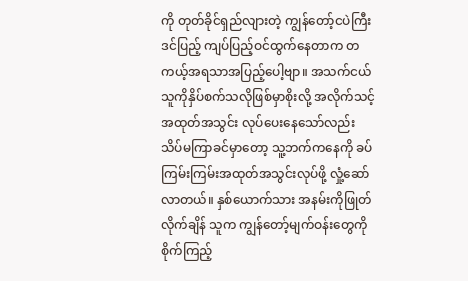ကို တုတ်ခိုင်ရှည်လျားတဲ့ ကျွန်တော့်ငပဲကြီး ဒင်ပြည့် ကျပ်ပြည့်ဝင်ထွက်နေတာက တကယ့်အရသာအပြည့်ပေါ့ဗျာ။ အသက်ငယ်သူကိုနှိပ်စက်သလိုဖြစ်မှာစိုးလို့ အလိုက်သင့် အထုတ်အသွင်း လုပ်ပေးနေသော်လည်း သိပ်မကြာခင်မှာတော့ သူ့ဘက်ကနေကို ခပ်ကြမ်းကြမ်းအထုတ်အသွင်းလုပ်ဖို့ လှုံ့ဆော်လာတယ်။ နှစ်ယောက်သား အနမ်းကိုဖြုတ်လိုက်ချိန် သူက ကျွန်တော့်မျက်ဝန်းတွေကို စိုက်ကြည့်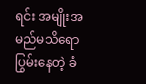ရင်း အမျိုးအမည်မသိရောပြွမ်းနေတဲ့ ခံ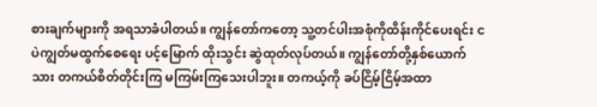စားချက်များကို အရသာခံပါတယ်။ ကျွန်တော်ကတော့ သူ့တင်ပါးအစုံကိုထိန်းကိုင်ပေးရင်း ငပဲကျွတ်မထွက်စေရေး ပင့်မြောက် ထိုးသွင်း ဆွဲထုတ်လုပ်တယ်။ ကျွန်တော်တို့နှစ်ယောက်သား တကယ်စိတ်တိုင်းကြ မကြမ်းကြသေးပါဘူး။ တကယ့်ကို ခပ်ငြိမ့်ငြိမ့်အထာ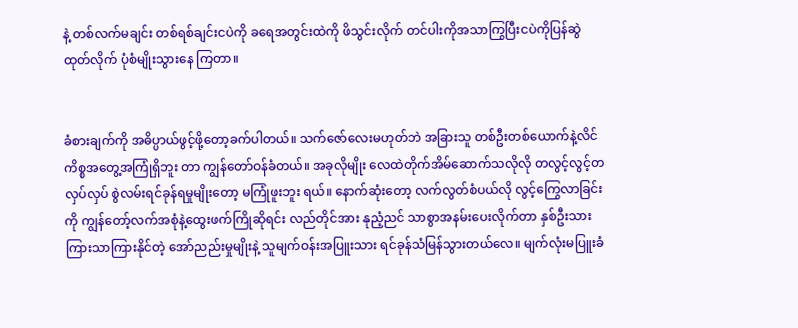နဲ့ တစ်လက်မချင်း တစ်ရစ်ချင်းငပဲကို ခရေအတွင်းထဲကို ဖိသွင်းလိုက် တင်ပါးကိုအသာကြွပြီးငပဲကိုပြန်ဆွဲထုတ်လိုက် ပုံစံမျိုးသွားနေ ကြတာ။


ခံစားချက်ကို အဓိပ္ပာယ်ဖွင့်ဖို့တော့ခက်ပါတယ်။ သက်ဇော်လေးမဟုတ်ဘဲ အခြားသူ တစ်ဦးတစ်ယောက်နဲ့လိင်ကိစ္စအတွေ့အကြုံရှိဘူး တာ ကျွန်တော်ဝန်ခံတယ်။ အခုလိုမျိုး လေထဲတိုက်အိမ်ဆောက်သလိုလို တလွင့်လွင့်တလှပ်လှပ် စွဲလမ်းရင်ခုန်ရမှုမျိုးတော့ မကြုံဖူးဘူး ရယ်။ နောက်ဆုံးတော့ လက်လွတ်စံပယ်လို လွင့်ကြွေလာခြင်းကို ကျွန်တော့်လက်အစုံနဲ့ထွေးဖက်ကြိုဆိုရင်း လည်တိုင်အား နုညံ့ညင် သာစွာအနမ်းပေးလိုက်တာ နှစ်ဦးသားကြားသာကြားနိုင်တဲ့ အော်ညည်းမှုမျိုးနဲ့ သူမျက်ဝန်းအပြူးသား ရင်ခုန်သံမြန်သွားတယ်လေ။ မျက်လုံးမပြူးခံ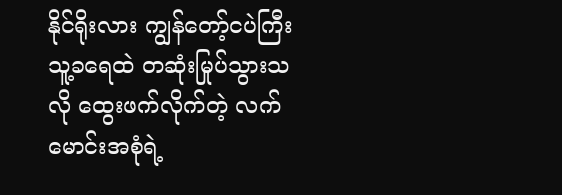နိုင်ရိုးလား ကျွန်တော့်ငပဲကြီး သူ့ခရေထဲ တဆုံးမြုပ်သွားသလို ထွေးဖက်လိုက်တဲ့ လက်မောင်းအစုံရဲ့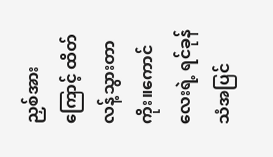ညှစ်အားကြောင့် ထိတ်လန့်သွားတာကိုး။ကောင်လေးရဲ့ ရင်ခုန်သံအပြင်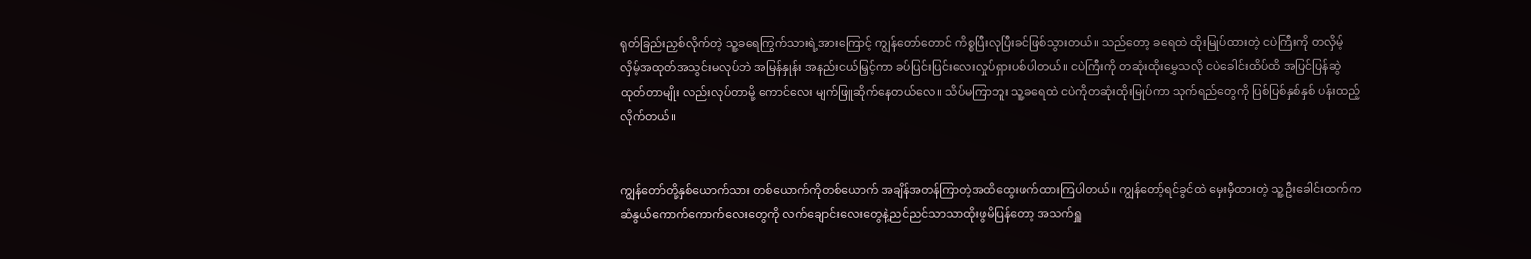ရုတ်ခြည်းညှစ်လိုက်တဲ့ သူ့ခရေကြွက်သားရဲ့အားကြောင့် ကျွန်တော်တောင် ကိစ္စပြီးလုပြီးခင်ဖြစ်သွားတယ်။ သည်တော့ ခရေထဲ ထိုးမြုပ်ထားတဲ့ ငပဲကြီးကို တလှိမ့်လှိမ့်အထုတ်အသွင်းမလုပ်ဘဲ အမြန်နှုန်း အနည်းငယ်မြှင့်ကာ ခပ်ပြင်းပြင်းလေးလှုပ်ရှားပစ်ပါတယ်။ ငပဲကြီးကို တဆုံးထိုးမွှေသလို ငပဲခေါင်းထိပ်ထိ အပြင်ပြန်ဆွဲထုတ်တာမျိုး လည်းလုပ်တာမို့ ကောင်လေး မျက်ဖြူဆိုက်နေတယ်လေ။ သိပ်မကြာဘူး သူ့ခရေထဲ ငပဲကိုတဆုံးထိုးမြုပ်ကာ သုက်ရည်တွေကို ပြစ်ပြစ်နှစ်နှစ် ပန်းထည့်လိုက်တယ်။


ကျွန်တော်တို့နှစ်ယောက်သား တစ်ယောက်ကိုတစ်ယောက် အချိန်အတန်ကြာတဲ့အထိထွေးဖက်ထားကြပါတယ်။ ကျွန်တော့်ရင်ခွင်ထဲ မှေးမှီထားတဲ့ သူ့ဦးခေါင်းထက်က ဆံနွယ်ကောက်ကောက်လေးတွေကို လက်ချောင်းလေးတွေနဲ့ညင်ညင်သာသာထိုးဖွမိပြန်တော့ အသက်ရှူ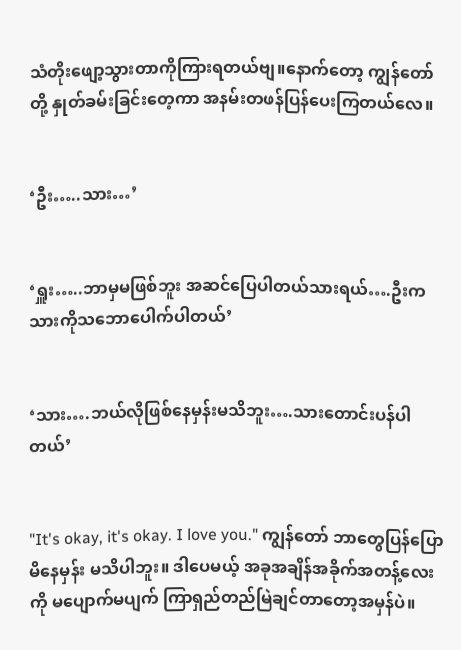သံတိုးဖျော့သွားတာကိုကြားရတယ်ဗျ။နောက်တော့ ကျွန်တော်တို့ နှုတ်ခမ်းခြင်းတေ့ကာ အနမ်းတဖန်ပြန်ပေးကြတယ်လေ။


‘ဦး…..သား…’


‘ရှူး…..ဘာမှမဖြစ်ဘူး အဆင်ပြေပါတယ်သားရယ်….ဦးက သားကိုသဘောပေါက်ပါတယ်’


‘သား….ဘယ်လိုဖြစ်နေမှန်းမသိဘူး….သားတောင်းပန်ပါတယ်’


"It's okay, it's okay. I love you." ကျွန်တော် ဘာတွေပြန်ပြောမိနေမှန်း မသိပါဘူး။ ဒါပေမယ့် အခုအချိန်အခိုက်အတန့်လေးကို မပျောက်မပျက် ကြာရှည်တည်မြဲချင်တာတော့အမှန်ပဲ။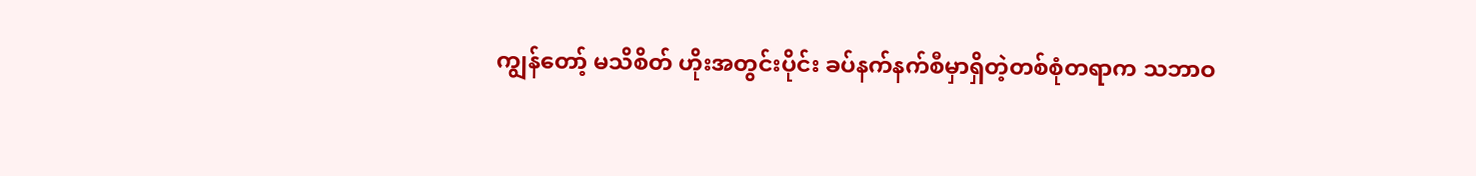ကျွန်တော့် မသိစိတ် ဟိုးအတွင်းပိုင်း ခပ်နက်နက်စီမှာရှိတဲ့တစ်စုံတရာက သဘာဝ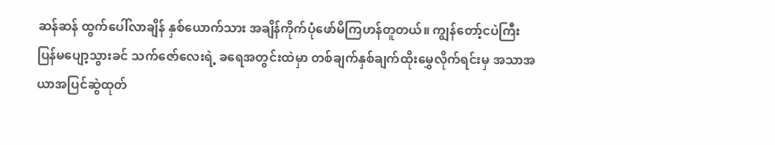ဆန်ဆန် ထွက်ပေါ်လာချိန် နှစ်ယောက်သား အချိန်ကိုက်ပုံဖော်မိကြဟန်တူတယ်။ ကျွန်တော့်ငပဲကြီး ပြန်မပျော့သွားခင် သက်ဇော်လေးရဲ့ ခရေအတွင်းထဲမှာ တစ်ချက်နှစ်ချက်ထိုးမွှေလိုက်ရင်းမှ အသာအယာအပြင်ဆွဲထုတ်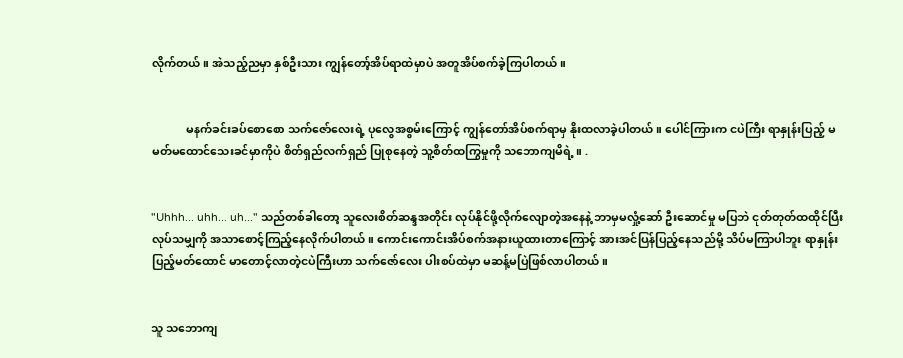လိုက်တယ်။ အဲသည့်ညမှာ နှစ်ဦးသား ကျွန်တော့်အိပ်ရာထဲမှာပဲ အတူအိပ်စက်ခဲ့ကြပါတယ်။


            မနက်ခင်းခပ်စောစော သက်ဇော်လေးရဲ့ ပုလွေအစွမ်းကြောင့် ကျွန်တော်အိပ်စက်ရာမှ နိုးထလာခဲ့ပါတယ်။ ပေါင်ကြားက ငပဲကြီး ရာနှုန်းပြည့် မမတ်မထောင်သေးခင်မှာကိုပဲ စိတ်ရှည်လက်ရှည် ပြုစုနေတဲ့ သူ့စိတ်ထကြွမှုကို သဘောကျမိရဲ့။ .


"Uhhh... uhh... uh..." သည်တစ်ခါတော့ သူလေးစိတ်ဆန္ဒအတိုင်း လုပ်နိုင်ဖို့လိုက်လျောတဲ့အနေနဲ့ ဘာမှမလှုံ့ဆော် ဦးဆောင်မှု မပြဘဲ ငုတ်တုတ်ထထိုင်ပြီး လုပ်သမျှကို အသာစောင့်ကြည့်နေလိုက်ပါတယ်။ ကောင်းကောင်းအိပ်စက်အနားယူထားတာကြောင့် အားအင်ပြန်ပြည့်နေသည်မို့ သိပ်မကြာပါဘူး ရာနှုန်းပြည့်မတ်ထောင် မာတောင့်လာတဲ့ငပဲကြီးဟာ သက်ဇော်လေး ပါးစပ်ထဲမှာ မဆန့်မပြဲဖြစ်လာပါတယ်။


သူ သဘောကျ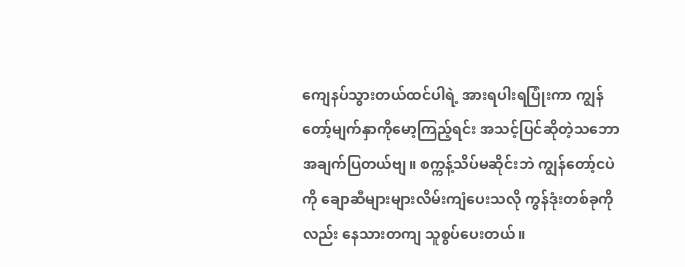ကျေနပ်သွားတယ်ထင်ပါရဲ့ အားရပါးရပြုံးကာ ကျွန်တော့်မျက်နှာကိုမော့ကြည့်ရင်း အသင့်ပြင်ဆိုတဲ့သဘော အချက်ပြတယ်ဗျ။ စက္ကန့်သိပ်မဆိုင်းဘဲ ကျွန်တော့်ငပဲကို ချောဆီများများလိမ်းကျံပေးသလို ကွန်ဒုံးတစ်ခုကိုလည်း နေသားတကျ သူစွပ်ပေးတယ်။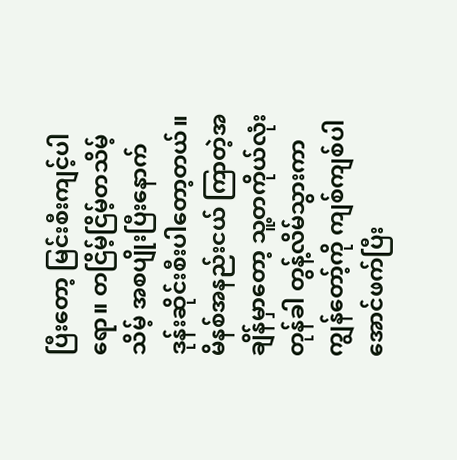ပြီးတော့ မြင်းစီးကျင့်ပါရော။ တငြိမ့်ငြိမ့်တသိမ့်သိမ့် အစပျိုးပြီးနောက် ဒုန်းဆိုင်းစီးပါတော့တယ်။ မိနစ်အနည်းငယ် ကြာတဲ့အချိန်မှာတော့ သူ့တကိုယ်လုံး တုန်ခါ တွန့်လိမ်သွားကာ ကျွန်တော့်ကို ကျစ်ကျစ်ပါအောင်ဖက်ပြီး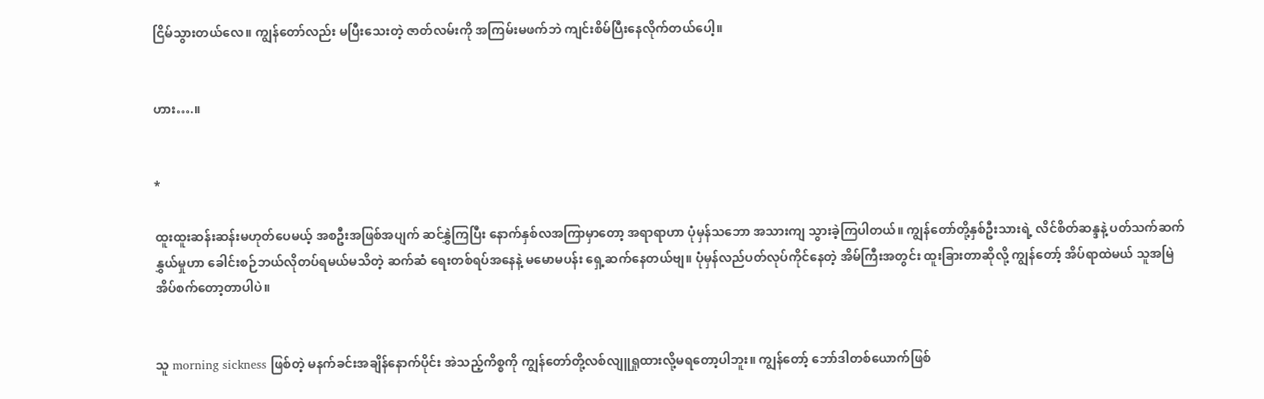ငြိမ်သွားတယ်လေ။ ကျွန်တော်လည်း မပြီးသေးတဲ့ ဇာတ်လမ်းကို အကြမ်းမဖက်ဘဲ ကျင်းစိမ်ပြီးနေလိုက်တယ်ပေါ့။


ဟား….။


*

ထူးထူးဆန်းဆန်းမဟုတ်ပေမယ့် အစဦးအဖြစ်အပျက် ဆင်နွှဲကြပြီး နောက်နှစ်လအကြာမှာတော့ အရာရာဟာ ပုံမှန်သဘော အသားကျ သွားခဲ့ကြပါတယ်။ ကျွန်တော်တို့နှစ်ဦးသားရဲ့ လိင်စိတ်ဆန္ဒနဲ့ ပတ်သက်ဆက်နွှယ်မှုဟာ ခေါင်းစဉ်ဘယ်လိုတပ်ရမယ်မသိတဲ့ ဆက်ဆံ ရေးတစ်ရပ်အနေနဲ့ မမောမပန်း ရှေ့ဆက်နေတယ်ဗျ။ ပုံမှန်လည်ပတ်လုပ်ကိုင်နေတဲ့ အိမ်ကြီးအတွင်း ထူးခြားတာဆိုလို့ ကျွန်တော့် အိပ်ရာထဲမယ် သူအမြဲအိပ်စက်တော့တာပါပဲ။


သူ morning sickness ဖြစ်တဲ့ မနက်ခင်းအချိန်နောက်ပိုင်း အဲသည့်ကိစ္စကို ကျွန်တော်တို့လစ်လျူရှုထားလို့မရတော့ပါဘူး။ ကျွန်တော့် ဘော်ဒါတစ်ယောက်ဖြစ်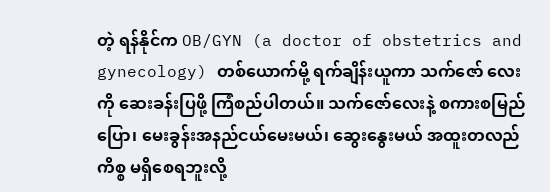တဲ့ ရန်နိုင်က OB/GYN (a doctor of obstetrics and gynecology) တစ်ယောက်မို့ ရက်ချိန်းယူကာ သက်ဇော် လေးကို ဆေးခန်းပြဖို့ ကြံစည်ပါတယ်။ သက်ဇော်လေးနဲ့ စကားစမြည်ပြော၊ မေးခွန်းအနည်ငယ်မေးမယ်၊ ဆွေးနွေးမယ် အထူးတလည် ကိစ္စ မရှိစေရဘူးလို့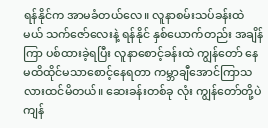ရန်နိုင်က အာမခံတယ်လေ။ လူနာစမ်းသပ်ခန်းထဲမယ် သက်ဇော်လေးနဲ့ ရန်နိုင် နှစ်ယောက်တည်း အချိန်ကြာ ပစ်ထားခဲ့ရပြီး လူနာစောင့်ခန်းထဲ ကျွန်တော် နေမထိထိုင်မသာစောင့်နေရတာ ကမ္ဘာချီအောင်ကြာသလားထင်မိတယ်။ ဆေးခန်းတစ်ခု လုံး ကျွန်တော်တို့ပဲ ကျန်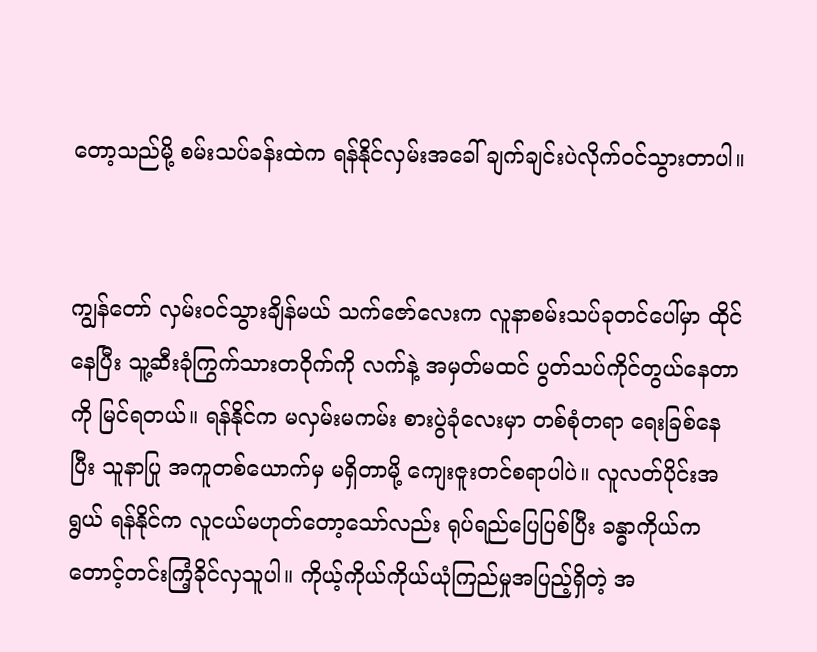တော့သည်မို့ စမ်းသပ်ခန်းထဲက ရန်နိုင်လှမ်းအခေါ် ချက်ချင်းပဲလိုက်ဝင်သွားတာပါ။


ကျွန်တော် လှမ်းဝင်သွားချိန်မယ် သက်ဇော်လေးက လူနာစမ်းသပ်ခုတင်ပေါ်မှာ ထိုင်နေပြီး သူ့ဆီးခုံကြွက်သားတဝိုက်ကို လက်နဲ့ အမှတ်မထင် ပွတ်သပ်ကိုင်တွယ်နေတာကို မြင်ရတယ်။ ရန်နိုင်က မလှမ်းမကမ်း စားပွဲခုံလေးမှာ တစ်စုံတရာ ရေးခြစ်နေပြီး သူနာပြု အကူတစ်ယောက်မှ မရှိတာမို့ ကျေးဇူးတင်စရာပါပဲ။ လူလတ်ပိုင်းအရွယ် ရန်နိုင်က လူငယ်မဟုတ်တော့သော်လည်း ရုပ်ရည်ပြေပြစ်ပြီး ခန္ဓာကိုယ်က တောင့်တင်းကြံ့ခိုင်လှသူပါ။ ကိုယ့်ကိုယ်ကိုယ်ယုံကြည်မှုအပြည့်ရှိတဲ့ အ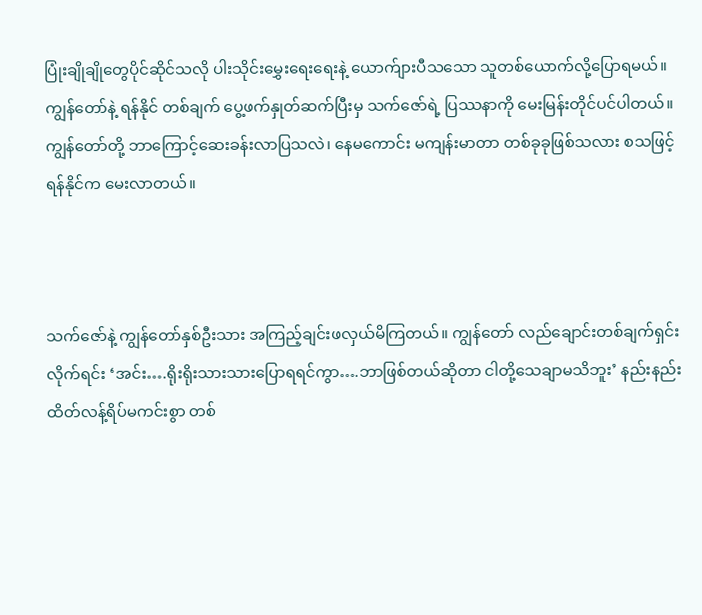ပြုံးချိုချိုတွေပိုင်ဆိုင်သလို ပါးသိုင်းမွှေးရေးရေးနဲ့ ယောက်ျားပီသသော သူတစ်ယောက်လို့ပြောရမယ်။ ကျွန်တော်နဲ့ ရန်နိုင် တစ်ချက် ပွေ့ဖက်နှုတ်ဆက်ပြီးမှ သက်ဇော်ရဲ့ ပြဿနာကို မေးမြန်းတိုင်ပင်ပါတယ်။ ကျွန်တော်တို့ ဘာကြောင့်ဆေးခန်းလာပြသလဲ၊ နေမကောင်း မကျန်းမာတာ တစ်ခုခုဖြစ်သလား စသဖြင့် ရန်နိုင်က မေးလာတယ်။



သက်ဇော်နဲ့ ကျွန်တော်နှစ်ဦးသား အကြည့်ချင်းဖလှယ်မိကြတယ်။ ကျွန်တော် လည်ချောင်းတစ်ချက်ရှင်းလိုက်ရင်း ‘အင်း….ရိုးရိုးသားသားပြောရရင်ကွာ….ဘာဖြစ်တယ်ဆိုတာ ငါတို့သေချာမသိဘူး’ နည်းနည်း ထိတ်လန့်ရိပ်မကင်းစွာ တစ်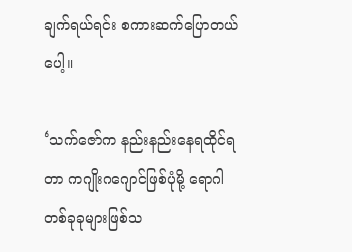ချက်ရယ်ရင်း စကားဆက်ပြောတယ်ပေါ့။

‘သက်ဇော်က နည်းနည်းနေရထိုင်ရတာ ကဂျိုးဂဂျောင်ဖြစ်ပုံမို့ ရောဂါတစ်ခုခုများဖြစ်သ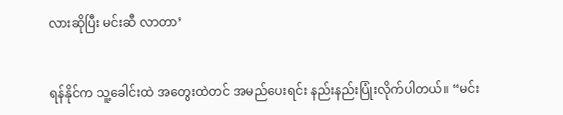လားဆိုပြီး မင်းဆီ လာတာ’


ရန်နိုင်က သူ့ခေါင်းထဲ အတွေးထဲတင် အမည်ပေးရင်း နည်းနည်းပြုံးလိုက်ပါတယ်။ “မင်း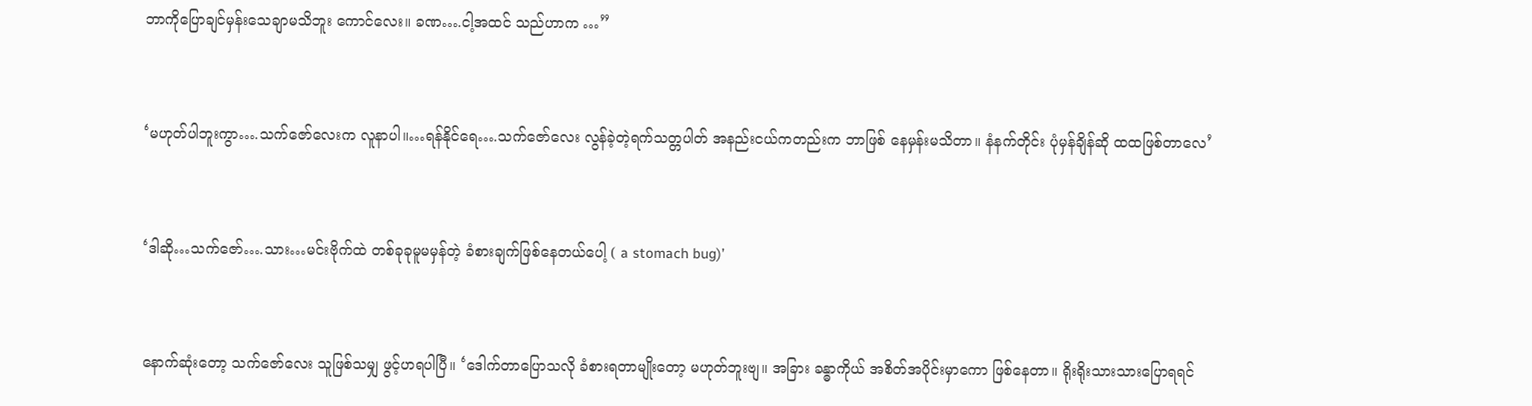ဘာကိုပြောချင်မှန်းသေချာမသိဘူး ကောင်လေး။ ခဏ….ငါ့အထင် သည်ဟာက …”


‘မဟုတ်ပါဘူးကွာ….သက်ဇော်လေးက လူနာပါ။…ရန်နိုင်ရေ….သက်ဇော်လေး လွန်ခဲ့တဲ့ရက်သတ္တပါတ် အနည်းငယ်ကတည်းက ဘာဖြစ် နေမှန်းမသိတာ။ နံနက်တိုင်း ပုံမှန်ချိန်ဆို ထထဖြစ်တာလေ’


‘ဒါဆို…သက်ဇော်….သား…မင်းဗိုက်ထဲ တစ်ခုခုမူမမှန်တဲ့ ခံစားချက်ဖြစ်နေတယ်ပေါ့ ( a stomach bug)’


နောက်ဆုံးတော့ သက်ဇော်လေး သူဖြစ်သမျှ ဖွင့်ဟရပါပြီ။ ‘ဒေါက်တာပြောသလို ခံစားရတာမျိုးတော့ မဟုတ်ဘူးဗျ။ အခြား ခန္ဓာကိုယ် အစိတ်အပိုင်းမှာကော ဖြစ်နေတာ။ ရိုးရိုးသားသားပြောရရင်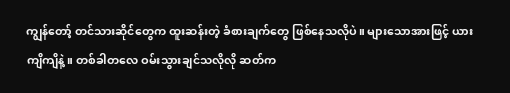ကျွန်တော့် တင်သားဆိုင်တွေက ထူးဆန်းတဲ့ ခံစားချက်တွေ ဖြစ်နေသလိုပဲ။ များသောအားဖြင့် ယားကျိကျိနဲ့။ တစ်ခါတလေ ဝမ်းသွားချင်သလိုလို ဆတ်က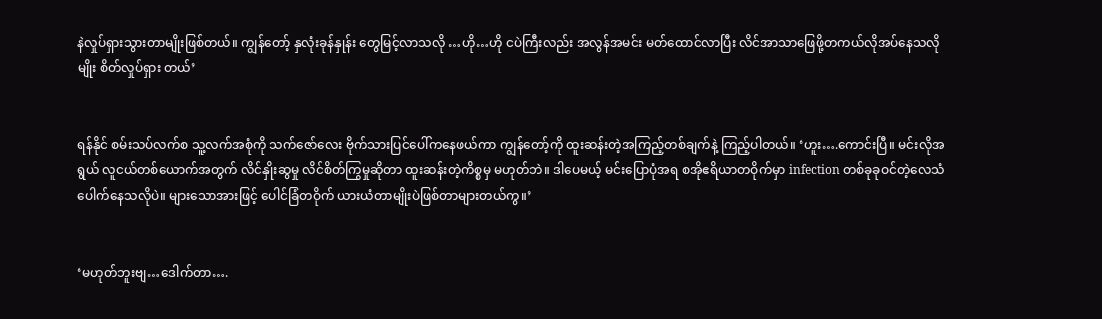နဲလှုပ်ရှားသွားတာမျိုးဖြစ်တယ်။ ကျွန်တော့် နှလုံးခုန်နှုန်း တွေမြင့်လာသလို …ဟို…ဟို ငပဲကြီးလည်း အလွန်အမင်း မတ်ထောင်လာပြီး လိင်အာသာဖြေဖို့တကယ်လိုအပ်နေသလိုမျိုး စိတ်လှုပ်ရှား တယ်’


ရန်နိုင် စမ်းသပ်လက်စ သူ့လက်အစုံကို သက်ဇော်လေး ဗိုက်သားပြင်ပေါ်ကနေဖယ်ကာ ကျွန်တော့်ကို ထူးဆန်းတဲ့အကြည့်တစ်ချက်နဲ့ ကြည့်ပါတယ်။ ‘ဟူး….ကောင်းပြီ။ မင်းလိုအရွယ် လူငယ်တစ်ယောက်အတွက် လိင်နှိုးဆွမှု လိင်စိတ်ကြွမှုဆိုတာ ထူးဆန်းတဲ့ကိစ္စမှ မဟုတ်ဘဲ။ ဒါပေမယ့် မင်းပြောပုံအရ စအိုဧရိယာတဝိုက်မှာ infection တစ်ခုခုဝင်တဲ့လေသံပေါက်နေသလိုပဲ။ များသောအားဖြင့် ပေါင်ခြံတဝိုက် ယားယံတာမျိုးပဲဖြစ်တာများတယ်ကွ။’


‘မဟုတ်ဘူးဗျ…ဒေါက်တာ….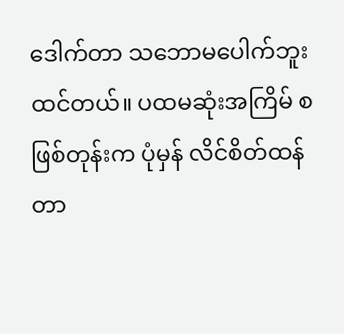ဒေါက်တာ သဘောမပေါက်ဘူးထင်တယ်။ ပထမဆုံးအကြိမ် စဖြစ်တုန်းက ပုံမှန် လိင်စိတ်ထန်တာ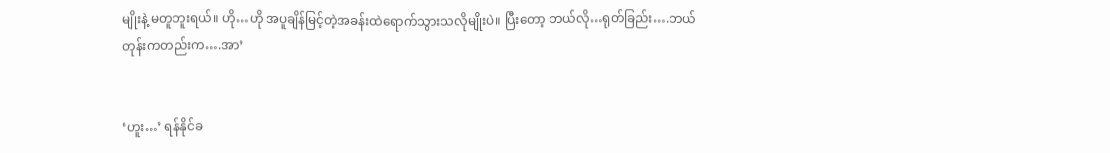မျိုးနဲ့ မတူဘူးရယ်။ ဟို…ဟို အပူချိန်မြင့်တဲ့အခန်းထဲရောက်သွားသလိုမျိုးပဲ။ ပြီးတော့ ဘယ်လို…ရုတ်ခြည်း….ဘယ်တုန်းကတည်းက….အာ’


‘ဟူး…’ ရန်နိုင်ခ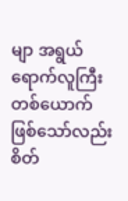မျာ အရွယ်ရောက်လူကြီးတစ်ယောက်ဖြစ်သော်လည်း စိတ်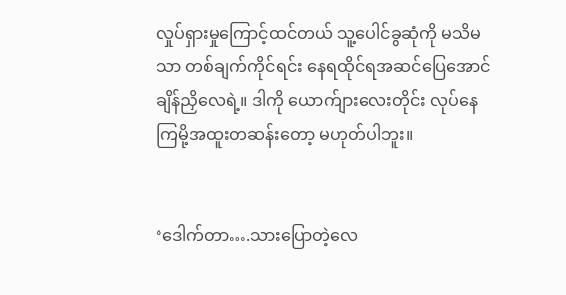လှုပ်ရှားမှုကြောင့်ထင်တယ် သူ့ပေါင်ခွဆုံကို မသိမသာ တစ်ချက်ကိုင်ရင်း နေရထိုင်ရအဆင်ပြေအောင် ချိန်ညှိလေရဲ့။ ဒါကို ယောက်ျားလေးတိုင်း လုပ်နေကြမို့အထူးတဆန်းတော့ မဟုတ်ပါဘူး။


‘ဒေါက်တာ….သားပြောတဲ့လေ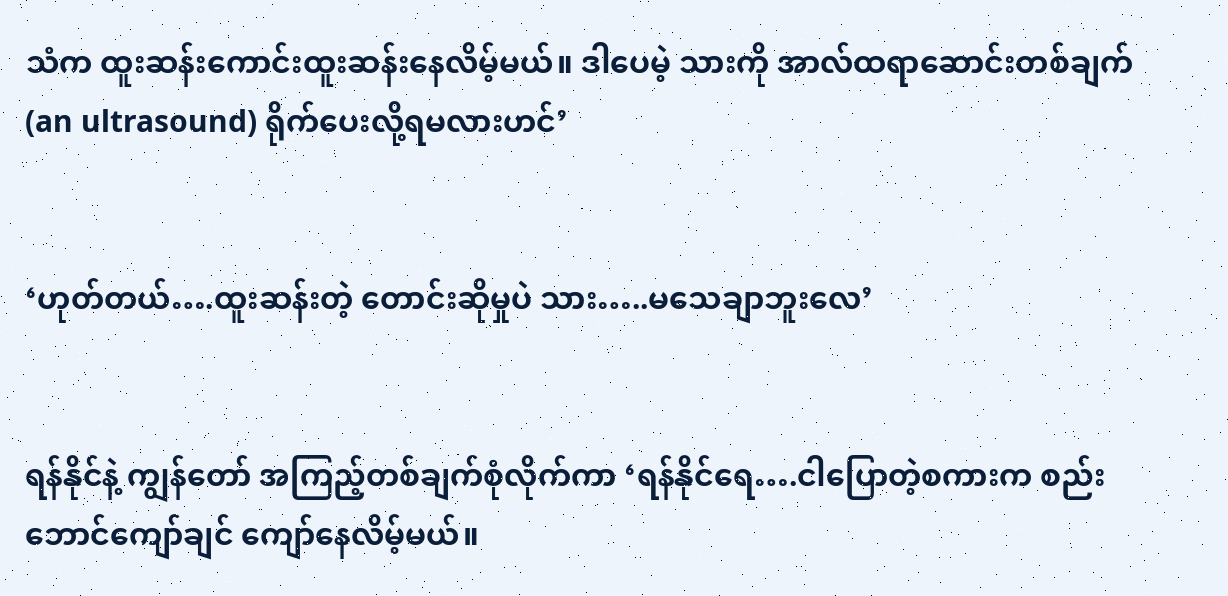သံက ထူးဆန်းကောင်းထူးဆန်းနေလိမ့်မယ်။ ဒါပေမဲ့ သားကို အာလ်ထရာဆောင်းတစ်ချက် (an ultrasound) ရိုက်ပေးလို့ရမလားဟင်’


‘ဟုတ်တယ်….ထူးဆန်းတဲ့ တောင်းဆိုမှုပဲ သား…..မသေချာဘူးလေ’


ရန်နိုင်နဲ့ ကျွန်တော် အကြည့်တစ်ချက်စုံလိုက်ကာ ‘ရန်နိုင်ရေ….ငါပြောတဲ့စကားက စည်းဘောင်ကျော်ချင် ကျော်နေလိမ့်မယ်။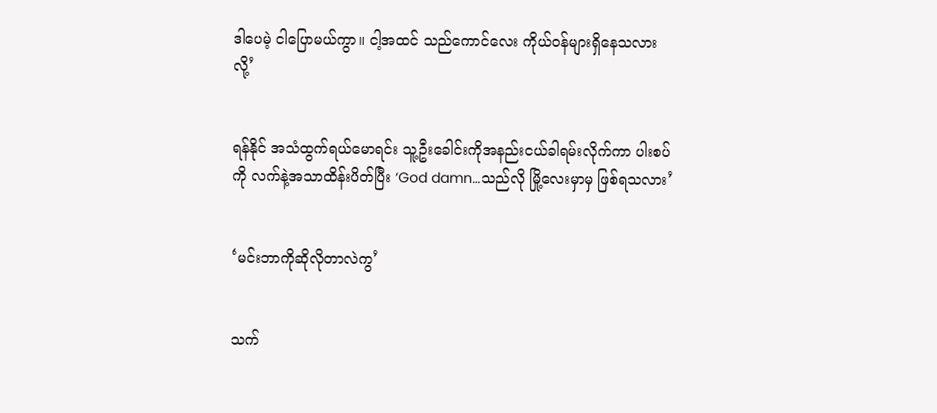ဒါပေမဲ့ ငါပြောမယ်ကွာ။ ငါ့အထင် သည်ကောင်လေး ကိုယ်ဝန်များရှိနေသလားလို့’


ရန်နိုင် အသံထွက်ရယ်မောရင်း သူ့ဦးခေါင်းကိုအနည်းငယ်ခါရမ်းလိုက်ကာ ပါးစပ်ကို လက်နဲ့အသာထိန်းပိတ်ပြီး ‘God damn…သည်လို မြို့လေးမှာမှ ဖြစ်ရသလား’


‘မင်းဘာကိုဆိုလိုတာလဲကွ’


သက်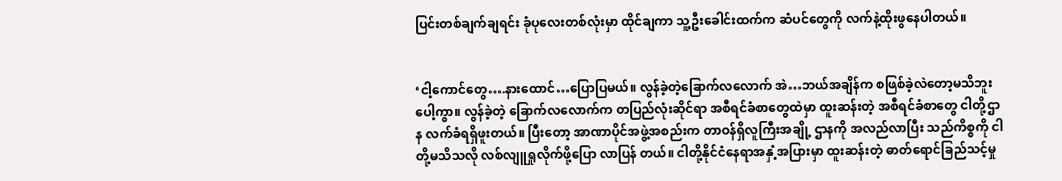ပြင်းတစ်ချက်ချရင်း ခုံပုလေးတစ်လုံးမှာ ထိုင်ချကာ သူ့ဦးခေါင်းထက်က ဆံပင်တွေကို လက်နဲ့ထိုးဖွနေပါတယ်။


‘ငါ့ကောင်တွေ….နားထောင်…ပြောပြမယ်။ လွန်ခဲ့တဲ့ခြောက်လလောက် အဲ…ဘယ်အချိန်က စဖြစ်ခဲ့လဲတော့မသိဘူးပေါ့ကွာ။ လွန်ခဲ့တဲ့ ခြောက်လလောက်က တပြည်လုံးဆိုင်ရာ အစီရင်ခံစာတွေထဲမှာ ထူးဆန်းတဲ့ အစီရင်ခံစာတွေ ငါတို့ဌာန လက်ခံရရှိဖူးတယ်။ ပြီးတော့ အာဏာပိုင်အဖွဲ့အစည်းက တာဝန်ရှိလူကြီးအချို့ ဌာနကို အလည်လာပြီး သည်ကိစ္စကို ငါတို့မသိသလို လစ်လျူရှုလိုက်ဖို့ပြော လာပြန် တယ်။ ငါတို့နိုင်ငံနေရာအနှံ့အပြားမှာ ထူးဆန်းတဲ့ ဓာတ်ရောင်ခြည်သင့်မှု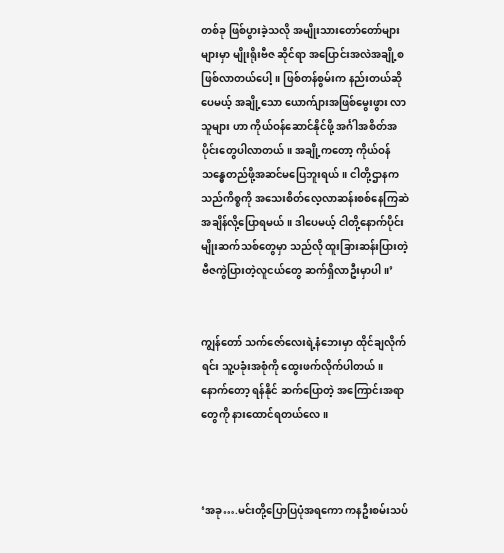တစ်ခု ဖြစ်ပွားခဲ့သလို အမျိုးသားတော်တော်များများမှာ မျိုးရိုးဗီဇ ဆိုင်ရာ အပြောင်းအလဲအချို့စဖြစ်လာတယ်ပေါ့။ ဖြစ်တန်စွမ်းက နည်းတယ်ဆိုပေမယ့် အချို့သော ယောက်ျားအဖြစ်မွေးဖွား လာသူများ ဟာ ကိုယ်ဝန်ဆောင်နိုင်ဖို့ အင်္ဂါအစိတ်အပိုင်းတွေပါလာတယ်။ အချို့ကတော့ ကိုယ်ဝန်သန္ဓေတည်ဖို့အဆင်မပြေဘူးရယ်။ ငါတို့ဌာနက သည်ကိစ္စကို အသေးစိတ်လေ့လာဆန်းစစ်နေကြဆဲအချိန်လို့ပြောရမယ်။ ဒါပေမယ့် ငါတို့နောက်ပိုင်း မျိုးဆက်သစ်တွေမှာ သည်လို ထူးခြားဆန်းပြားတဲ့ ဗီဇကွဲပြားတဲ့လူငယ်တွေ ဆက်ရှိလာဦးမှာပါ။’


ကျွန်တော် သက်ဇော်လေးရဲ့နံဘေးမှာ ထိုင်ချလိုက်ရင်း သူ့ပခုံးအစုံကို ထွေးဖက်လိုက်ပါတယ်။ နောက်တော့ ရန်နိုင် ဆက်ပြောတဲ့ အကြောင်းအရာတွေကို နားထောင်ရတယ်လေ။



‘အခု….မင်းတို့ပြောပြပုံအရကော ကနဦးစမ်းသပ်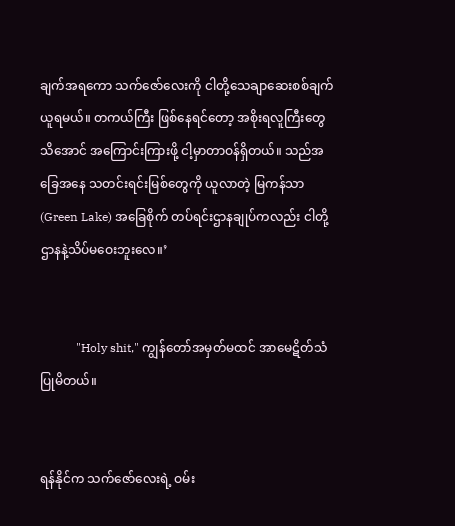ချက်အရကော သက်ဇော်လေးကို ငါတို့သေချာဆေးစစ်ချက်ယူရမယ်။ တကယ်ကြီး ဖြစ်နေရင်တော့ အစိုးရလူကြီးတွေသိအောင် အကြောင်းကြားဖို့ ငါ့မှာတာဝန်ရှိတယ်။ သည်အခြေအနေ သတင်းရင်းမြစ်တွေကို ယူလာတဲ့ မြကန်သာ (Green Lake) အခြေစိုက် တပ်ရင်းဌာနချုပ်ကလည်း ငါတို့ဌာနနဲ့သိပ်မဝေးဘူးလေ။’


            "Holy shit," ကျွန်တော်အမှတ်မထင် အာမေဋိတ်သံပြုမိတယ်။


ရန်နိုင်က သက်ဇော်လေးရဲ့ ဝမ်း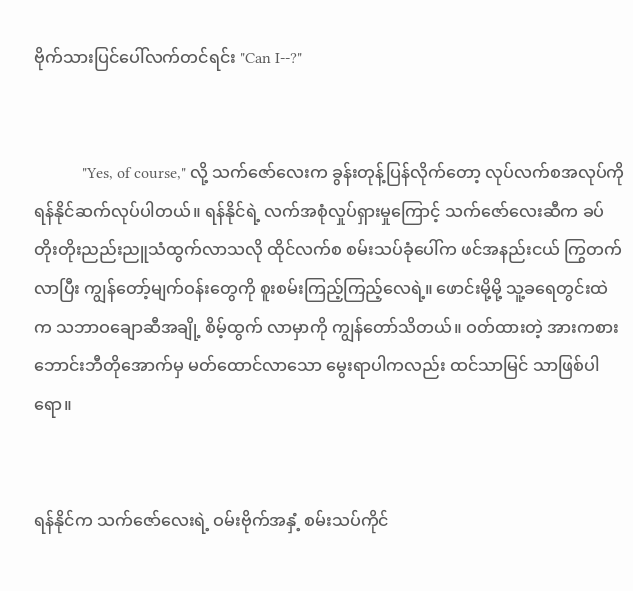ဗိုက်သားပြင်ပေါ်လက်တင်ရင်း "Can I--?"


            "Yes, of course," လို့ သက်ဇော်လေးက ခွန်းတုန့်ပြန်လိုက်တော့ လုပ်လက်စအလုပ်ကို ရန်နိုင်ဆက်လုပ်ပါတယ်။ ရန်နိုင်ရဲ့ လက်အစုံလှုပ်ရှားမှုကြောင့် သက်ဇော်လေးဆီက ခပ်တိုးတိုးညည်းညူသံထွက်လာသလို ထိုင်လက်စ စမ်းသပ်ခုံပေါ်က ဖင်အနည်းငယ် ကြွတက်လာပြီး ကျွန်တော့်မျက်ဝန်းတွေကို စူးစမ်းကြည့်ကြည့်လေရဲ့။ ဖောင်းမို့မို့ သူ့ခရေတွင်းထဲက သဘာဝချောဆီအချို့ စိမ့်ထွက် လာမှာကို ကျွန်တော်သိတယ်။ ဝတ်ထားတဲ့ အားကစားဘောင်းဘီတိုအောက်မှ မတ်ထောင်လာသော မွေးရာပါကလည်း ထင်သာမြင် သာဖြစ်ပါရော။


ရန်နိုင်က သက်ဇော်လေးရဲ့ ဝမ်းဗိုက်အနှံ့ စမ်းသပ်ကိုင်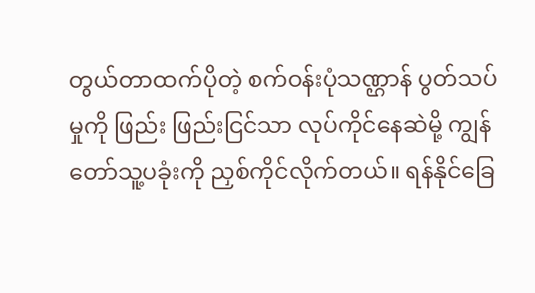တွယ်တာထက်ပိုတဲ့ စက်ဝန်းပုံသဏ္ဌာန် ပွတ်သပ်မှုကို ဖြည်း ဖြည်းငြင်သာ လုပ်ကိုင်နေဆဲမို့ ကျွန်တော်သူ့ပခုံးကို ညှစ်ကိုင်လိုက်တယ်။ ရန်နိုင်ခြေ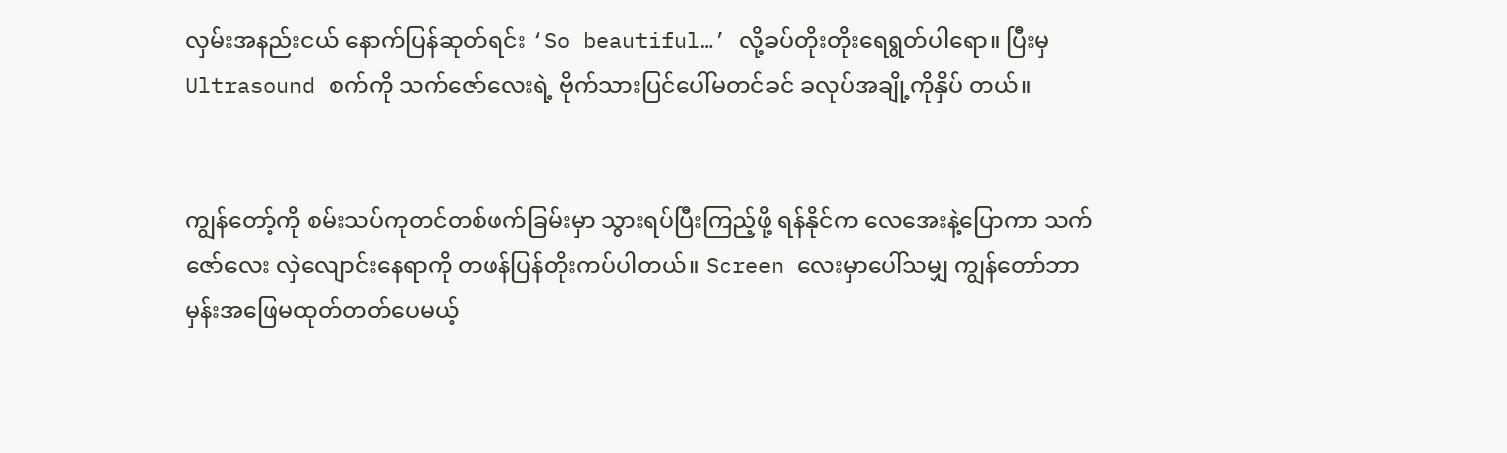လှမ်းအနည်းငယ် နောက်ပြန်ဆုတ်ရင်း ‘So beautiful…’ လို့ခပ်တိုးတိုးရေရွတ်ပါရော။ ပြီးမှ Ultrasound စက်ကို သက်ဇော်လေးရဲ့ ဗိုက်သားပြင်ပေါ်မတင်ခင် ခလုပ်အချို့ကိုနှိပ် တယ်။


ကျွန်တော့်ကို စမ်းသပ်ကုတင်တစ်ဖက်ခြမ်းမှာ သွားရပ်ပြီးကြည့်ဖို့ ရန်နိုင်က လေအေးနဲ့ပြောကာ သက်ဇော်လေး လှဲလျောင်းနေရာကို တဖန်ပြန်တိုးကပ်ပါတယ်။ Screen လေးမှာပေါ်သမျှ ကျွန်တော်ဘာမှန်းအဖြေမထုတ်တတ်ပေမယ့်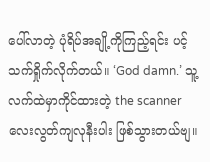ပေါ်လာတဲ့ ပုံရိပ်အချို့ကိုကြည့်ရင်း ပင့်သက်ရှိုက်လိုက်တယ်။ ‘God damn.’ သူ့လက်ထဲမှာကိုင်ထားတဲ့ the scanner လေးလွတ်ကျလုနီးပါး ဖြစ်သွားတယ်ဗျ။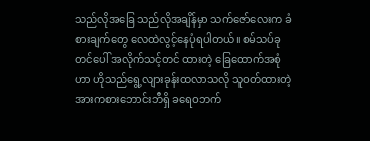သည်လိုအခြေ သည်လိုအချိန်မှာ သက်ဇော်လေးက ခံစားချက်တွေ လေထဲလွင့်နေပုံရပါတယ်။ စမ်သပ်ခုတင်ပေါ် အလိုက်သင့်တင် ထားတဲ့ ခြေထောက်အစုံဟာ ဟိုသည်ရွေ့လျားခုန်းထလာသလို သူဝတ်ထားတဲ့ အားကစားဘောင်းဘီရှိ ခရေဝဘက်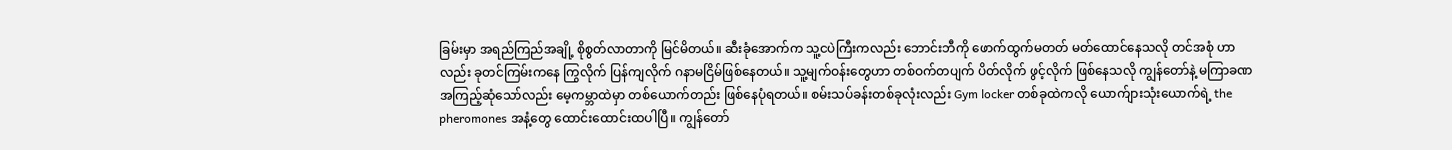ခြမ်းမှာ အရည်ကြည်အချို့ စိုစွတ်လာတာကို မြင်မိတယ်။ ဆီးခုံအောက်က သူ့ငပဲကြီးကလည်း ဘောင်းဘီကို ဖောက်ထွက်မတတ် မတ်ထောင်နေသလို တင်အစုံ ဟာလည်း ခုတင်ကြမ်းကနေ ကြွလိုက် ပြန်ကျလိုက် ဂနာမငြိမ်ဖြစ်နေတယ်။ သူ့မျက်ဝန်းတွေဟာ တစ်ဝက်တပျက် ပိတ်လိုက် ဖွင့်လိုက် ဖြစ်နေသလို ကျွန်တော်နဲ့ မကြာခဏအကြည့်ဆုံသော်လည်း မေ့ကမ္ဘာထဲမှာ တစ်ယောက်တည်း ဖြစ်နေပုံရတယ်။ စမ်းသပ်ခန်းတစ်ခုလုံးလည်း Gym locker တစ်ခုထဲကလို ယောက်ျားသုံးယောက်ရဲ့ the pheromones အနံ့တွေ ထောင်းထောင်းထပါပြီ။ ကျွန်တော်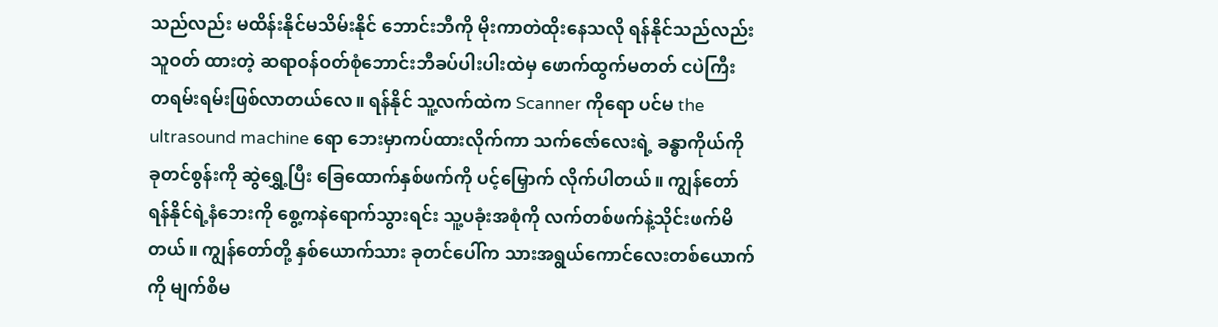သည်လည်း မထိန်းနိုင်မသိမ်းနိုင် ဘောင်းဘီကို မိုးကာတဲထိုးနေသလို ရန်နိုင်သည်လည်း သူဝတ် ထားတဲ့ ဆရာဝန်ဝတ်စုံဘောင်းဘီခပ်ပါးပါးထဲမှ ဖောက်ထွက်မတတ် ငပဲကြီး တရမ်းရမ်းဖြစ်လာတယ်လေ။ ရန်နိုင် သူ့လက်ထဲက Scanner ကိုရော ပင်မ the ultrasound machine ရော ဘေးမှာကပ်ထားလိုက်ကာ သက်ဇော်လေးရဲ့ ခန္ဓာကိုယ်ကို ခုတင်စွန်းကို ဆွဲရွှေ့ပြီး ခြေထောက်နှစ်ဖက်ကို ပင့်မြှောက် လိုက်ပါတယ်။ ကျွန်တော် ရန်နိုင်ရဲ့နံဘေးကို စွေ့ကနဲရောက်သွားရင်း သူ့ပခုံးအစုံကို လက်တစ်ဖက်နဲ့သိုင်းဖက်မိတယ်။ ကျွန်တော်တို့ နှစ်ယောက်သား ခုတင်ပေါ်က သားအရွယ်ကောင်လေးတစ်ယောက်ကို မျက်စိမ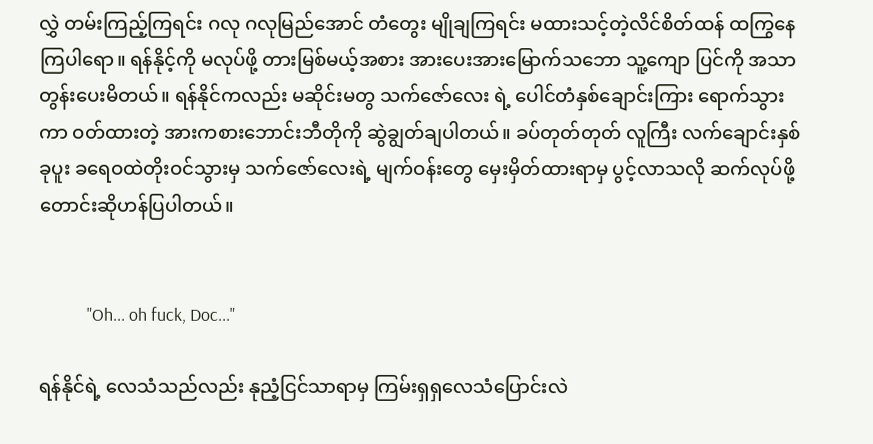လွှဲ တမ်းကြည့်ကြရင်း ဂလု ဂလုမြည်အောင် တံတွေး မျိုချကြရင်း မထားသင့်တဲ့လိင်စိတ်ထန် ထကြွနေကြပါရော။ ရန်နိုင့်ကို မလုပ်ဖို့ တားမြစ်မယ့်အစား အားပေးအားမြောက်သဘော သူ့ကျော ပြင်ကို အသာတွန်းပေးမိတယ်။ ရန်နိုင်ကလည်း မဆိုင်းမတွ သက်ဇော်လေး ရဲ့ ပေါင်တံနှစ်ချောင်းကြား ရောက်သွားကာ ဝတ်ထားတဲ့ အားကစားဘောင်းဘီတိုကို ဆွဲချွတ်ချပါတယ်။ ခပ်တုတ်တုတ် လူကြီး လက်ချောင်းနှစ်ခုပူး ခရေဝထဲတိုးဝင်သွားမှ သက်ဇော်လေးရဲ့ မျက်ဝန်းတွေ မှေးမှိတ်ထားရာမှ ပွင့်လာသလို ဆက်လုပ်ဖို့ တောင်းဆိုဟန်ပြပါတယ်။


            "Oh... oh fuck, Doc..."

ရန်နိုင်ရဲ့ လေသံသည်လည်း နုညံ့ငြင်သာရာမှ ကြမ်းရှရှလေသံပြောင်းလဲ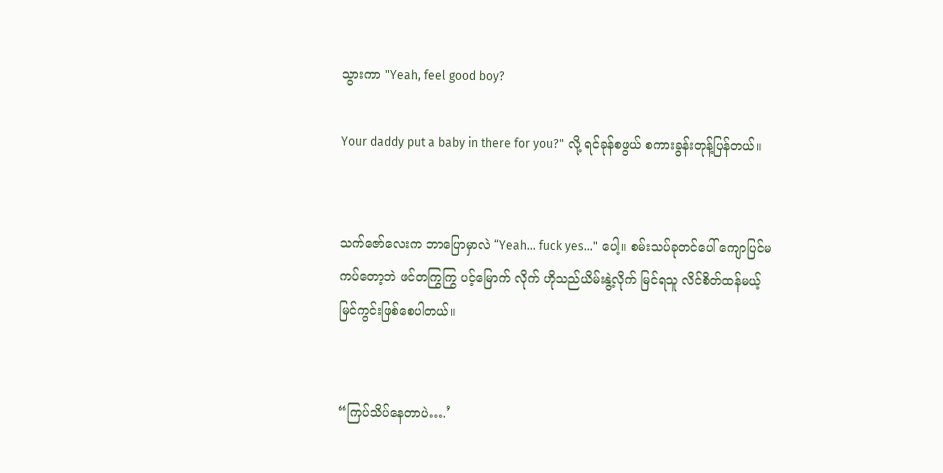သွားကာ "Yeah, feel good boy?

Your daddy put a baby in there for you?" လို့ ရင်ခုန်စဖွယ် စကားခွန်းတုန့်ပြန်တယ်။


သက်ဇော်လေးက ဘာပြောမှာလဲ “Yeah... fuck yes..." ပေါ့။ စမ်းသပ်ခုတင်ပေါ် ကျောပြင်မကပ်တော့ဘဲ ဖင်တကြွကြွ ပင့်မြောက် လိုက် ဟိုသည်ယိမ်းနွဲ့လိုက် မြင်ရသူ လိင်စိတ်ထန်မယ့်မြင်ကွင်းဖြစ်စေပါတယ်။


“ကြပ်သိပ်နေတာပဲ….’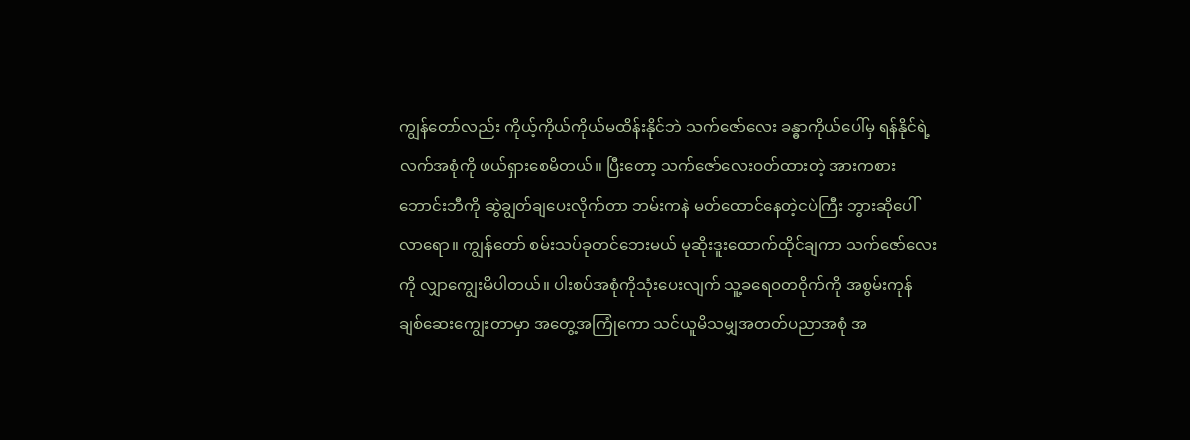ကျွန်တော်လည်း ကိုယ့်ကိုယ်ကိုယ်မထိန်းနိုင်ဘဲ သက်ဇော်လေး ခန္ဓာကိုယ်ပေါ်မှ ရန်နိုင်ရဲ့လက်အစုံကို ဖယ်ရှားစေမိတယ်။ ပြီးတော့ သက်ဇော်လေးဝတ်ထားတဲ့ အားကစားဘောင်းဘီကို ဆွဲချွတ်ချပေးလိုက်တာ ဘမ်းကနဲ မတ်ထောင်နေတဲ့ငပဲကြီး ဘွားဆိုပေါ်လာရော။ ကျွန်တော် စမ်းသပ်ခုတင်ဘေးမယ် မုဆိုးဒူးထောက်ထိုင်ချကာ သက်ဇော်လေးကို လျှာကျွေးမိပါတယ်။ ပါးစပ်အစုံကိုသုံးပေးလျက် သူ့ခရေဝတဝိုက်ကို အစွမ်းကုန် ချစ်ဆေးကျွေးတာမှာ အတွေ့အကြုံကော သင်ယူမိသမျှအတတ်ပညာအစုံ အ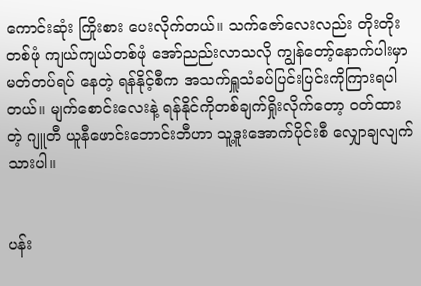ကောင်းဆုံး ကြိုးစား ပေးလိုက်တယ်။ သက်ဇော်လေးလည်း တိုးတိုးတစ်ဖုံ ကျယ်ကျယ်တစ်ဖုံ အော်ညည်းလာသလို ကျွန်တော့်နောက်ပါးမှာ မတ်တပ်ရပ် နေတဲ့ ရန်နိုင့်စီက အသက်ရှူသံခပ်ပြင်းပြင်းကိုကြားရပါတယ်။ မျက်စောင်းလေးနဲ့ ရန်နိုင်ကိုတစ်ချက်ရှိုးလိုက်တော့ ဝတ်ထားတဲ့ ဂျူတီ ယူနီဖောင်းဘောင်းဘီဟာ သူ့ဒူးအောက်ပိုင်းစီ လျှောချလျက်သားပါ။


ပန်း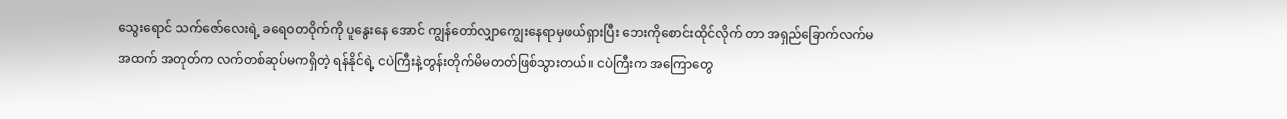သွေးရောင် သက်ဇော်လေးရဲ့ ခရေဝတဝိုက်ကို ပူနွေးနေ အောင် ကျွန်တော်လျှာကျွေးနေရာမှဖယ်ရှားပြီး ဘေးကိုစောင်းထိုင်လိုက် တာ အရှည်ခြောက်လက်မအထက် အတုတ်က လက်တစ်ဆုပ်မကရှိတဲ့ ရန်နိုင်ရဲ့ ငပဲကြီးနဲ့တွန်းတိုက်မိမတတ်ဖြစ်သွားတယ်။ ငပဲကြီးက အကြောတွေ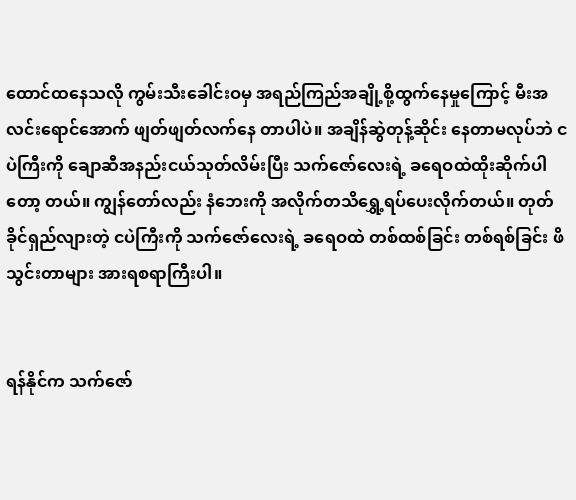ထောင်ထနေသလို ကွမ်းသီးခေါင်းဝမှ အရည်ကြည်အချို့စို့ထွက်နေမှုကြောင့် မီးအလင်းရောင်အောက် ဖျတ်ဖျတ်လက်နေ တာပါပဲ။ အချိန်ဆွဲတုန့်ဆိုင်း နေတာမလုပ်ဘဲ ငပဲကြီးကို ချောဆီအနည်းငယ်သုတ်လိမ်းပြီး သက်ဇော်လေးရဲ့ ခရေဝထဲထိုးဆိုက်ပါတော့ တယ်။ ကျွန်တော်လည်း နံဘေးကို အလိုက်တသိရွှေ့ရပ်ပေးလိုက်တယ်။ တုတ်ခိုင်ရှည်လျားတဲ့ ငပဲကြီးကို သက်ဇော်လေးရဲ့ ခရေဝထဲ တစ်ထစ်ခြင်း တစ်ရစ်ခြင်း ဖိသွင်းတာများ အားရစရာကြီးပါ။


ရန်နိုင်က သက်ဇော်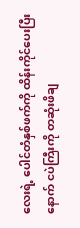လေးရဲ့ ပေါင်တံနှစ်ဖက်ကို ထိန်းကိုင်ပေးပြီးနောက် ငပဲကြီးကို တဆုံးဖိချ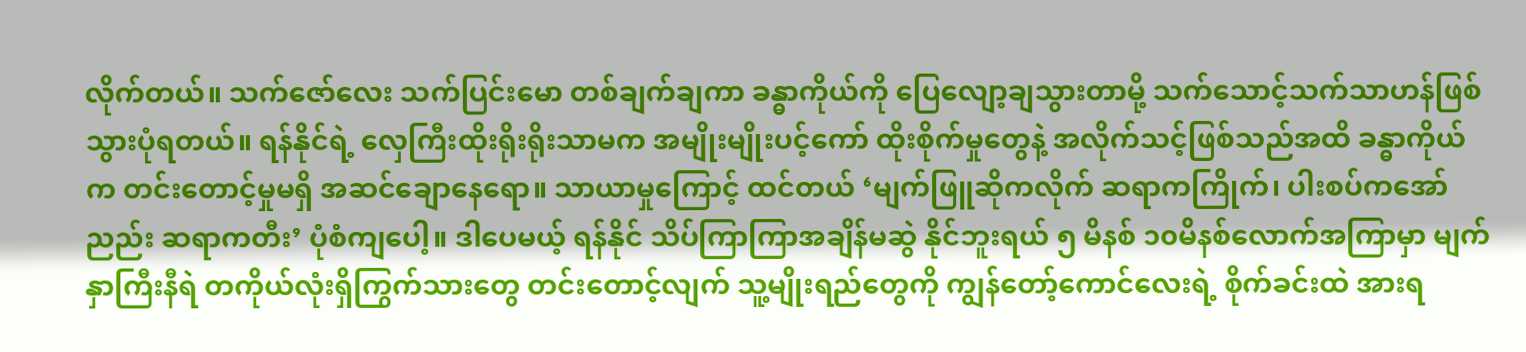လိုက်တယ်။ သက်ဇော်လေး သက်ပြင်းမော တစ်ချက်ချကာ ခန္ဓာကိုယ်ကို ပြေလျော့ချသွားတာမို့ သက်သောင့်သက်သာဟန်ဖြစ်သွားပုံရတယ်။ ရန်နိုင်ရဲ့ လှေကြီးထိုးရိုးရိုးသာမက အမျိုးမျိုးပင့်ကော် ထိုးစိုက်မှုတွေနဲ့ အလိုက်သင့်ဖြစ်သည်အထိ ခန္ဓာကိုယ်က တင်းတောင့်မှုမရှိ အဆင်ချောနေရော။ သာယာမှုကြောင့် ထင်တယ် ‘မျက်ဖြူဆိုကလိုက် ဆရာကကြိုက်၊ ပါးစပ်ကအော်ညည်း ဆရာကတီး’ ပုံစံကျပေါ့။ ဒါပေမယ့် ရန်နိုင် သိပ်ကြာကြာအချိန်မဆွဲ နိုင်ဘူးရယ် ၅ မိနစ် ၁၀မိနစ်လောက်အကြာမှာ မျက်နှာကြီးနီရဲ တကိုယ်လုံးရှိကြွက်သားတွေ တင်းတောင့်လျက် သူ့မျိုးရည်တွေကို ကျွန်တော့်ကောင်လေးရဲ့ စိုက်ခင်းထဲ အားရ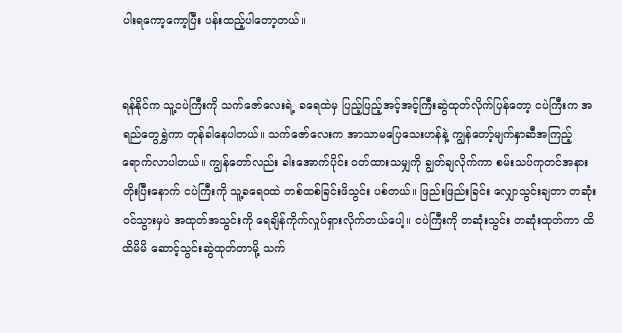ပါးရကော့ကော့ပြီး ပန်းထည့်ပါတော့တယ်။


ရန်နိုင်က သူ့ငပဲကြီးကို သက်ဇော်လေးရဲ့ ခရေထဲမှ ပြည့်ပြည့်အင့်အင့်ကြီးဆွဲထုတ်လိုက်ပြန်တော့ ငပဲကြီးက အရည်တွေရွှဲကာ တုန်ခါနေပါတယ်။ သက်ဇော်လေးက အာသာမပြေသေးဟန်နဲ့ ကျွန်တော့်မျက်နှာဆီအကြည့်ရောက်လာပါတယ်။ ကျွန်တော်လည်း ခါးအောက်ပိုင်း ဝတ်ထားသမျှကို ချွတ်ချလိုက်ကာ စမ်းသပ်ကုတင်အနားတိုးပြီးနောက် ငပဲကြီးကို သူ့ခရေဝထဲ တစ်ထစ်ခြင်းဖိသွင်း ပစ်တယ်။ ဖြည်းဖြည်းခြင်း လျှောသွင်းချတာ တဆုံးဝင်သွားမှပဲ အထုတ်အသွင်းကို ရေချိန်ကိုက်လှုပ်ရှားလိုက်တယ်ပေါ့။ ငပဲကြီးကို တဆုံးသွင်း တဆုံးထုတ်ကာ ထိထိမိမိ ဆောင့်သွင်းဆွဲထုတ်တာမို့ သက်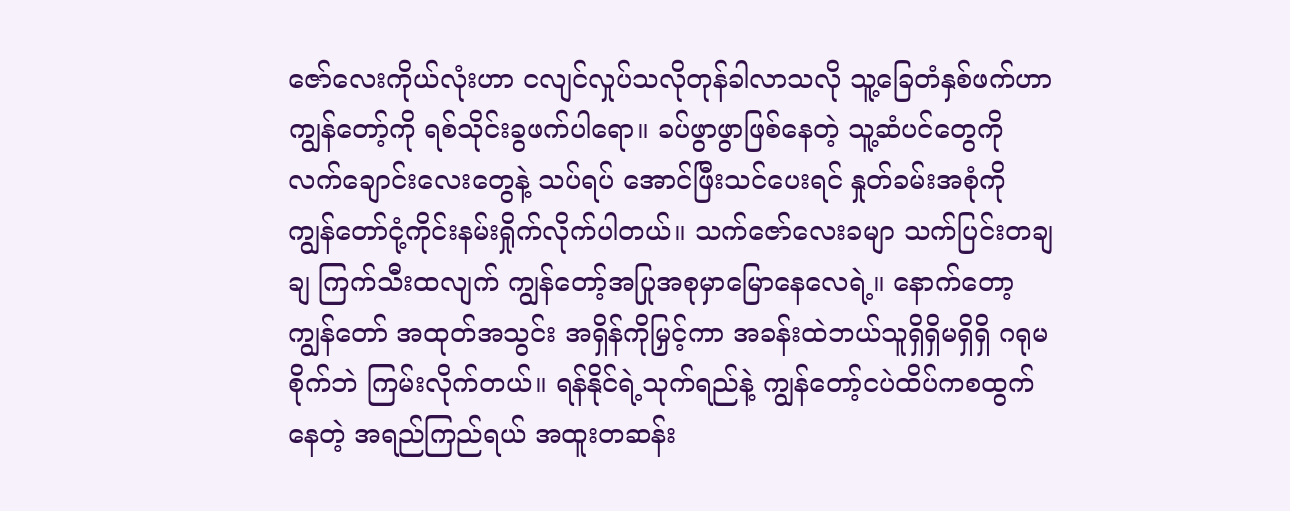ဇော်လေးကိုယ်လုံးဟာ ငလျင်လှုပ်သလိုတုန်ခါလာသလို သူ့ခြေတံနှစ်ဖက်ဟာ ကျွန်တော့်ကို ရစ်သိုင်းခွဖက်ပါရော။ ခပ်ဖွာဖွာဖြစ်နေတဲ့ သူ့ဆံပင်တွေကို လက်ချောင်းလေးတွေနဲ့ သပ်ရပ် အောင်ဖြီးသင်ပေးရင် နှုတ်ခမ်းအစုံကို ကျွန်တော်ငုံ့ကိုင်းနမ်းရှိုက်လိုက်ပါတယ်။ သက်ဇော်လေးခမျာ သက်ပြင်းတချချ ကြက်သီးထလျက် ကျွန်တော့်အပြုအစုမှာမြောနေလေရဲ့။ နောက်တော့ ကျွန်တော် အထုတ်အသွင်း အရှိန်ကိုမြှင့်ကာ အခန်းထဲဘယ်သူရှိရှိမရှိရှိ ဂရုမစိုက်ဘဲ ကြမ်းလိုက်တယ်။ ရန်နိုင်ရဲ့သုက်ရည်နဲ့ ကျွန်တော့်ငပဲထိပ်ကစထွက်နေတဲ့ အရည်ကြည်ရယ် အထူးတဆန်း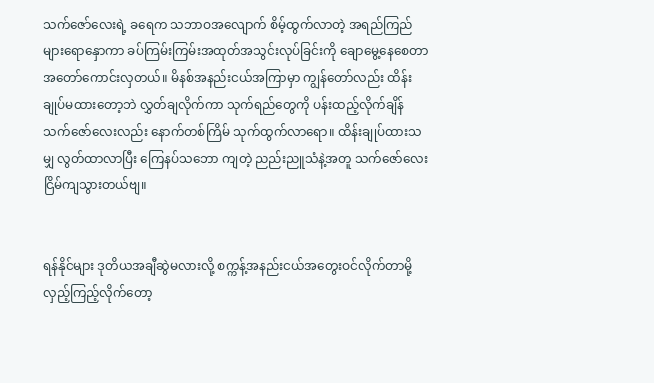သက်ဇော်လေးရဲ့ ခရေက သဘာဝအလျောက် စိမ့်ထွက်လာတဲ့ အရည်ကြည်များရောနှောကာ ခပ်ကြမ်းကြမ်းအထုတ်အသွင်းလုပ်ခြင်းကို ချောမွေ့နေစေတာ အတော်ကောင်းလှတယ်။ မိနစ်အနည်းငယ်အကြာမှာ ကျွန်တော်လည်း ထိန်းချုပ်မထားတော့ဘဲ လွှတ်ချလိုက်ကာ သုက်ရည်တွေကို ပန်းထည့်လိုက်ချိန် သက်ဇော်လေးလည်း နောက်တစ်ကြိမ် သုက်ထွက်လာရော။ ထိန်းချုပ်ထားသမျှ လွတ်ထာလာပြီး ကြေနပ်သဘော ကျတဲ့ ညည်းညူသံနဲ့အတူ သက်ဇော်လေး ငြိမ်ကျသွားတယ်ဗျ။


ရန်နိုင်များ ဒုတိယအချီဆွဲမလားလို့ စက္ကန့်အနည်းငယ်အတွေးဝင်လိုက်တာမို့ လှည့်ကြည့်လိုက်တော့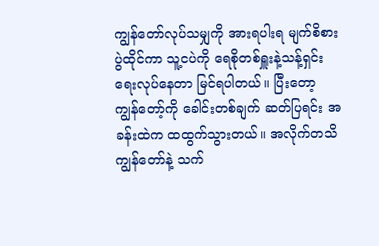ကျွန်တော်လုပ်သမျှကို အားရပါးရ မျက်စိစားပွဲထိုင်ကာ သူ့ငပဲကို ရေစိုတစ်ရှူးနဲ့သန့်ရှင်းရေးလုပ်နေတာ မြင်ရပါတယ်။ ပြီးတော့ ကျွန်တော့်ကို ခေါင်းတစ်ချက် ဆတ်ပြရင်း အခန်းထဲက ထထွက်သွားတယ်။ အလိုက်တသိ ကျွန်တော်နဲ့ သက်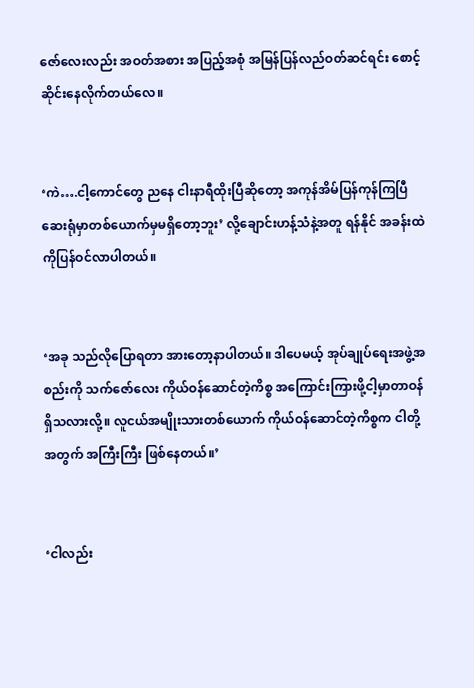ဇော်လေးလည်း အဝတ်အစား အပြည့်အစုံ အမြန်ပြန်လည်ဝတ်ဆင်ရင်း စောင့်ဆိုင်းနေလိုက်တယ်လေ။


‘ကဲ….ငါ့ကောင်တွေ ညနေ ငါးနာရီထိုးပြီဆိုတော့ အကုန်အိမ်ပြန်ကုန်ကြပြီ ဆေးရုံမှာတစ်ယောက်မှမရှိတော့ဘူး’ လို့ချောင်းဟန့်သံနဲ့အတူ ရန်နိုင် အခန်းထဲကိုပြန်ဝင်လာပါတယ်။


‘အခု သည်လိုပြောရတာ အားတော့နာပါတယ်။ ဒါပေမယ့် အုပ်ချုပ်ရေးအဖွဲ့အစည်းကို သက်ဇော်လေး ကိုယ်ဝန်ဆောင်တဲ့ကိစ္စ အကြောင်းကြားဖို့ငါ့မှာတာဝန်ရှိသလားလို့။ လူငယ်အမျိုးသားတစ်ယောက် ကိုယ်ဝန်ဆောင်တဲ့ကိစ္စက ငါတို့အတွက် အကြီးကြီး ဖြစ်နေတယ်။’


‘ငါလည်း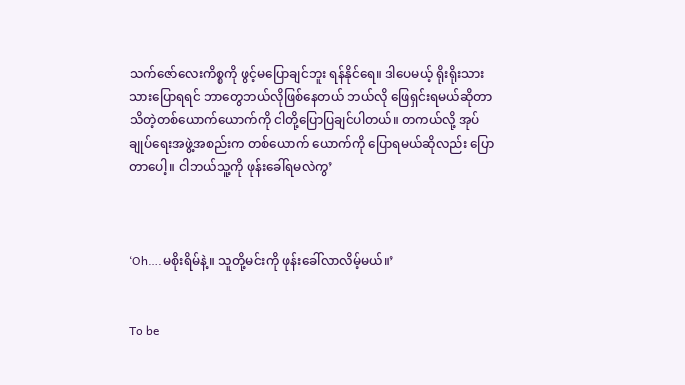သက်ဇော်လေးကိစ္စကို ဖွင့်မပြောချင်ဘူး ရန်နိုင်ရေ။ ဒါပေမယ့် ရိုးရိုးသားသားပြောရရင် ဘာတွေဘယ်လိုဖြစ်နေတယ် ဘယ်လို ဖြေရှင်းရမယ်ဆိုတာ သိတဲ့တစ်ယောက်ယောက်ကို ငါတို့ပြောပြချင်ပါတယ်။ တကယ်လို့ အုပ်ချုပ်ရေးအဖွဲ့အစည်းက တစ်ယောက် ယောက်ကို ပြောရမယ်ဆိုလည်း ပြောတာပေါ့။ ငါဘယ်သူ့ကို ဖုန်းခေါ်ရမလဲကွ’



‘Oh….မစိုးရိမ်နဲ့။ သူတို့မင်းကို ဖုန်းခေါ်လာလိမ့်မယ်။’


To be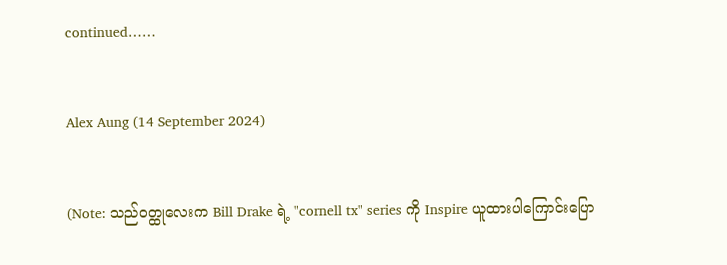continued……


Alex Aung (14 September 2024)


(Note: သည်ဝတ္ထုလေးက Bill Drake ရဲ့ "cornell tx" series ကို Inspire ယူထားပါကြောင်းပြော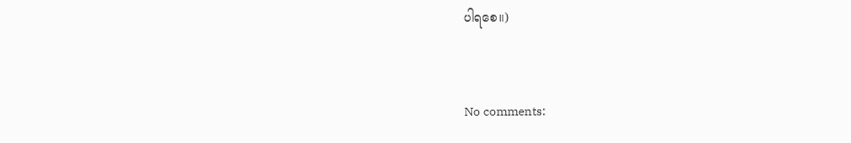ပါရစေ။)


No comments: